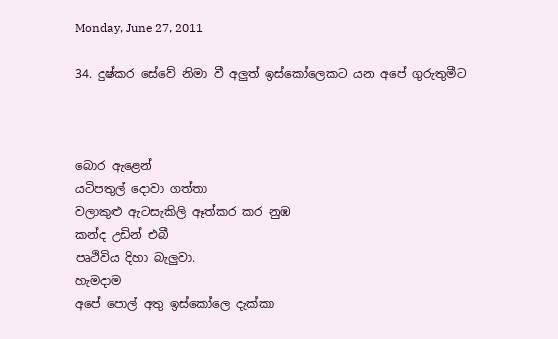Monday, June 27, 2011

34. දුෂ්කර සේවේ නිමා වී අලුත් ඉස්කෝලෙකට යන අපේ ගුරුතුමීට



බොර ඇළෙන්
යටිපතුල් දොවා ගත්තා
වලාකුළු ඇටසැකිලි ඈත්කර කර නුඹ
කන්ද උඩින් එබී
පෘථිවිය දිහා බැලුවා.
හැමදාම
අපේ පොල් අතු ඉස්කෝලෙ දැක්කා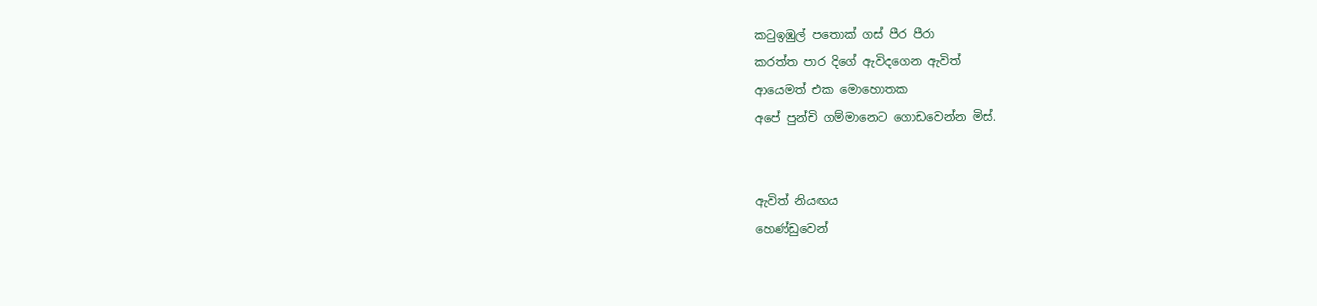කටුඉඹුල් පතොක් ගස් පීර පීරා
කරත්ත පාර දිගේ ඇවිදගෙන ඇවිත්
ආයෙමත් එක මොහොතක
අපේ පුන්චි ගම්මානෙට ගොඩවෙන්න මිස්.


ඇවිත් නියඟය
හෙණ්ඩුවෙන්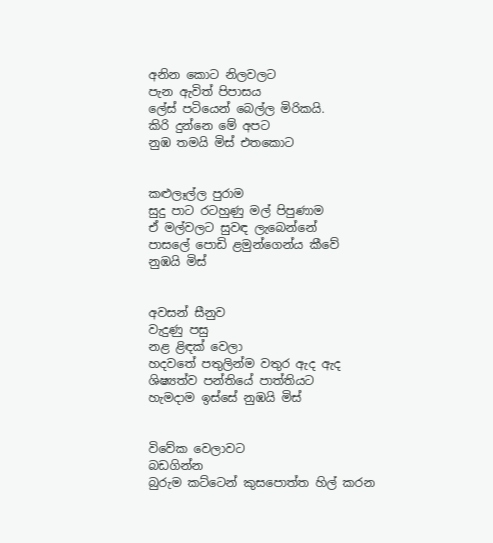අනින කොට නිලවලට
පැන ඇවිත් පිපාසය
ලේස් පටියෙන් බෙල්ල මිරිකයි.
කිරි දුන්නෙ මේ අපට
නුඹ තමයි මිස් එතකොට


කළුලෑල්ල පුරාම
සුදු පාට රටහුණු මල් පිපුණාම
ඒ මල්වලට සුවඳ ලැබෙන්නේ
පාසලේ පොඩි ළමුන්ගෙන්ය කීවේ
නුඹයි මිස්


අවසන් සීනුව
වැදුණු පසු
නළ ළිඳක් වෙලා
හදවතේ පතුලින්ම වතුර ඇද ඇද
ශිෂ්‍යත්ව පන්තියේ පාත්තියට
හැමදාම ඉස්සේ නුඹයි මිස්


විවේක වෙලාවට
බඩගින්න
බුරුම කට්ටෙන් කුසපොත්ත හිල් කරන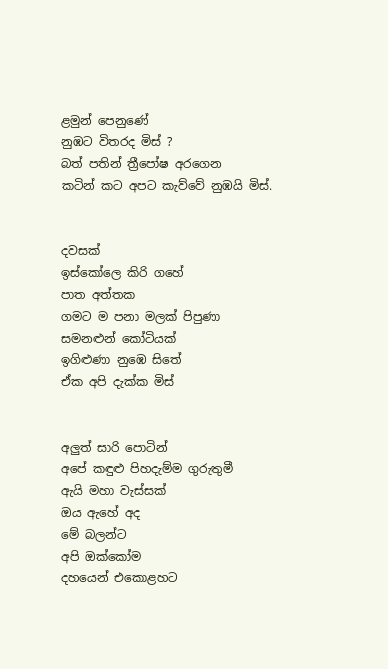ළමුන් පෙනුණේ
නුඹට විතරද මිස් ?
බත් පතින් ත්‍රීපෝෂ අරගෙන
කටින් කට අපට කැව්වේ නුඹයි මිස්.


දවසක්
ඉස්කෝලෙ කිරි ගහේ
පාත අත්තක
ගමට ම පනා මලක් පිපුණා
සමනළුන් කෝටියක්
ඉගිළුණා නුඹෙ සිතේ
ඒක අපි දැක්ක මිස්


අලුත් සාරි පොටින්
අපේ කඳුළු පිහදැම්ම ගුරුතුමී
ඇයි මහා වැස්සක්
ඔය ඇහේ අද
මේ බලන්ට
අපි ඔක්කෝම
දහයෙන් එකොළහට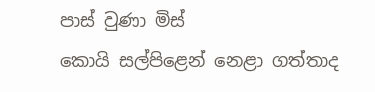පාස් වුණා මිස්
කොයි සල්පිළෙන් නෙළා ගත්තාද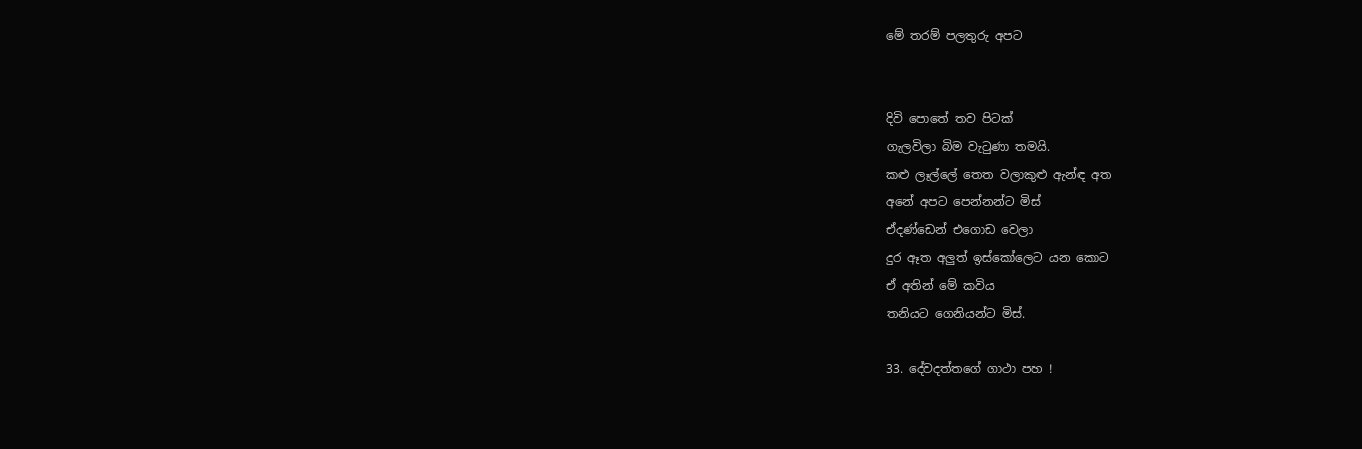මේ තරම් පලතුරු අපට


දිවි පොතේ තව පිටක්
ගැලවිලා බිම වැටුණා තමයි.
කළු ලෑල්ලේ තෙත වලාකුළු ඇන්ඳ අත
අනේ අපට පෙන්නන්ට මිස්
ඒදණ්ඩෙන් එගොඩ වෙලා
දුර ඈත අලුත් ඉස්කෝලෙට යන කොට
ඒ අතින් මේ කවිය
තනියට ගෙනියන්ට මිස්.

33. දේවදත්තගේ ගාථා පහ !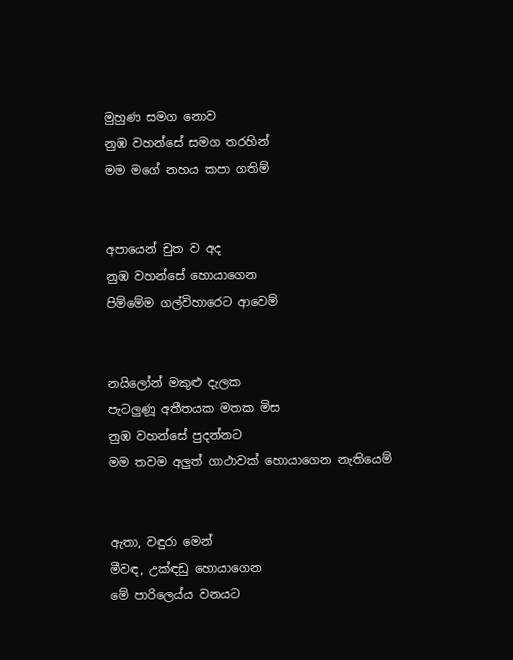මුහුණ සමග නොව
නුඹ වහන්සේ සමග තරහින්
මම මගේ නහය කපා ගතිම්


අපායෙන් චුත ව අද
නුඹ වහන්සේ හොයාගෙන
පිම්මේම ගල්විහාරෙට ආවෙම්


නයිලෝන් මකුළු දැලක
පැටලුණූ අතීතයක මතක මිස
නුඹ වහන්සේ පුදන්නට
මම තවම අලුත් ගාථාවක් හොයාගෙන නැතියෙම්


ඇතා, වඳුරා මෙන්
මීවඳ, උක්ඳඩු හොයාගෙන
මේ පාරිලෙ‍ය්ය වනයට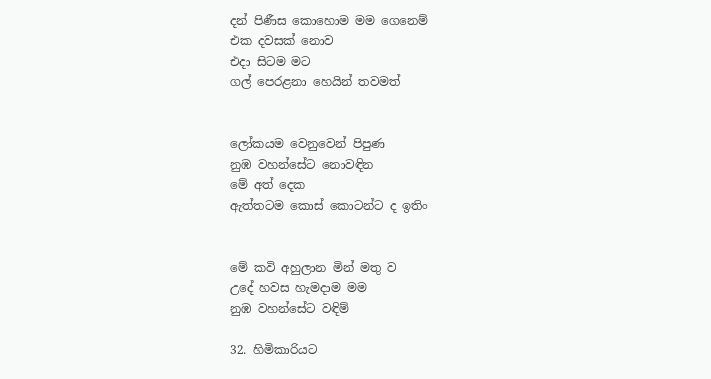දන් පිණීස කොහොම මම ගෙනෙම්
එක දවසක් නොව
එදා සිටම මට
ගල් පෙරළනා හෙයින් තවමත්


ලෝකයම වෙනුවෙන් පිපුණ
නුඹ වහන්සේට නොවඳින
මේ අත් දෙක
ඇත්තටම කොස් කොටන්ට ද ඉතිං


මේ කවි අහුලාන මින් මතු ව
උදේ හවස හැමදාම මම
නුඹ වහන්සේට වඳිම්

32. හිමිකාරියට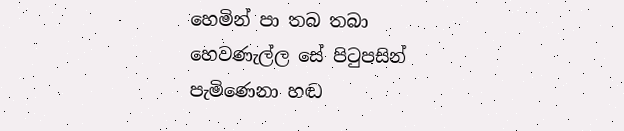හෙමින් පා තබ තබා
හෙවණැල්ල සේ පිටුපසින්
පැමිණෙනා හඬ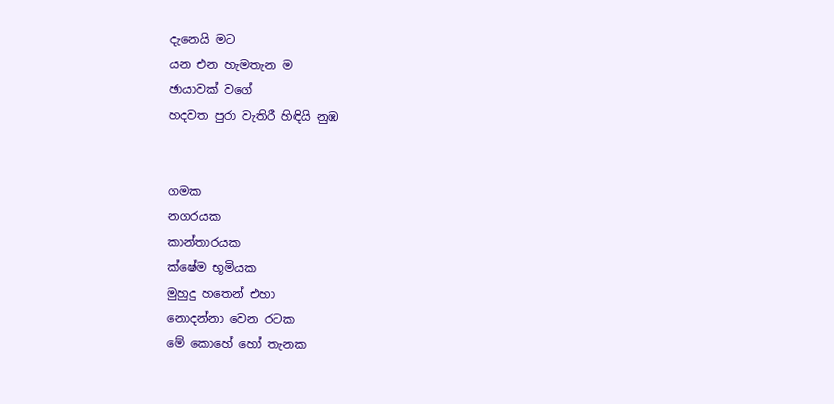දැනෙයි මට
යන එන හැමතැන ම
ඡායාවක් වගේ
හදවත පුරා වැතිරී හිඳියි නුඹ


ගමක
නගරයක
කාන්තාරයක
ක්ෂේම භූමියක
මුහුදු හතෙන් එහා
නොදන්නා වෙන රටක
මේ කොහේ හෝ තැනක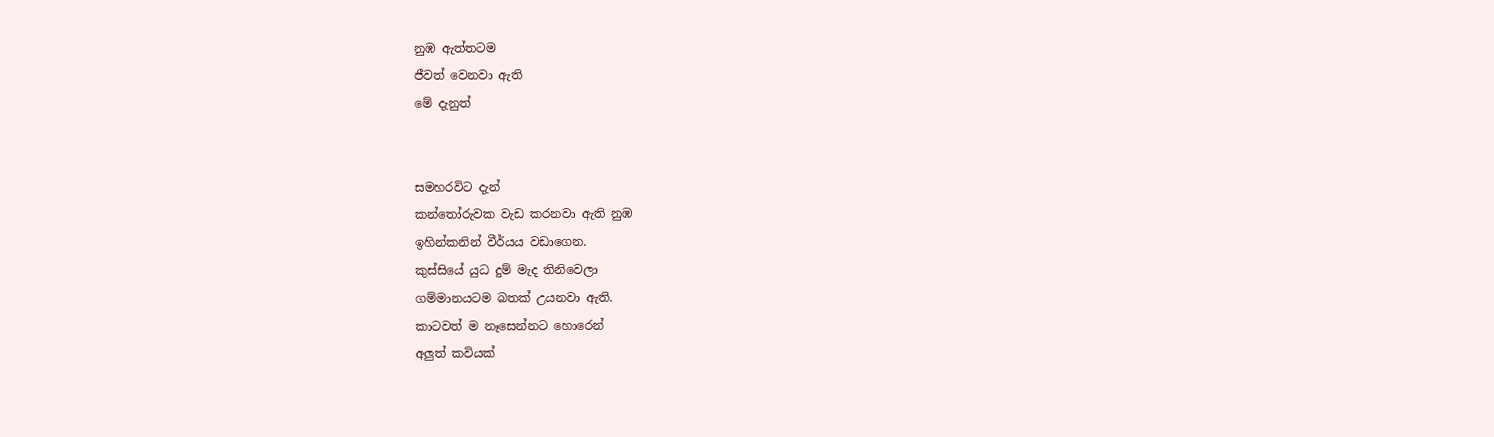නුඹ ඇත්තටම
ජීවත් වෙනවා ඇති
මේ දැනුත්


සමහරවිට දැන්
කන්තෝරුවක වැඩ කරනවා ඇති නුඹ
ඉහින්කනින් වීර්යය වඩාගෙන.
කුස්සියේ යුධ දුම් මැද තිනිවෙලා
ගම්මානයටම බතක් උයනවා ඇති.
කාටවත් ම නෑසෙන්නට හොරෙන්
අලුත් කවියක්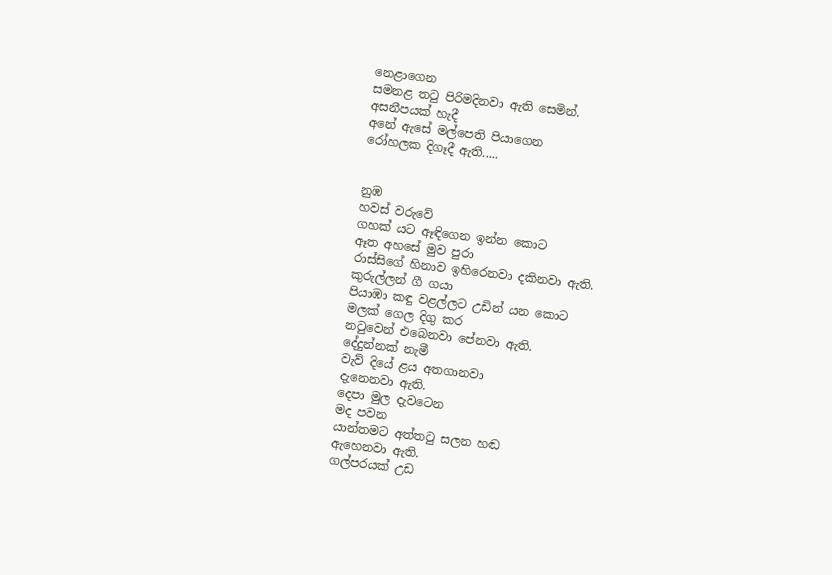නෙළාගෙන
සමනළ තටු පිරිමදිනවා ඇති සෙමින්.
අසනීපයක් හැදී
අනේ ඇසේ මල්පෙති පියාගෙන
රෝහලක දිගෑදී ඇති.....


නුඹ
හවස් වරුවේ
ගහක් යට ඈඳිගෙන ඉන්න කොට
ඈත අහසේ මුව පුරා
රාස්සිගේ හිනාව ඉහිරෙනවා දකිනවා ඇති.
කුරුල්ලන් ගී ගයා
පියාඹා කඳු වළල්ලට උඩින් යන කොට
මලක් ගෙල දිගු කර
නටුවෙන් එබෙනවා පේනවා ඇති.
දේදුන්නක් නැමී
වැව් දියේ ළය අතගානවා
දැනෙනවා ඇති.
දෙපා මුල දැවටෙන
මද පවන
යාන්තමට අත්තටු සලන හඬ
ඇහෙනවා ඇති.
ගල්පරයක් උඩ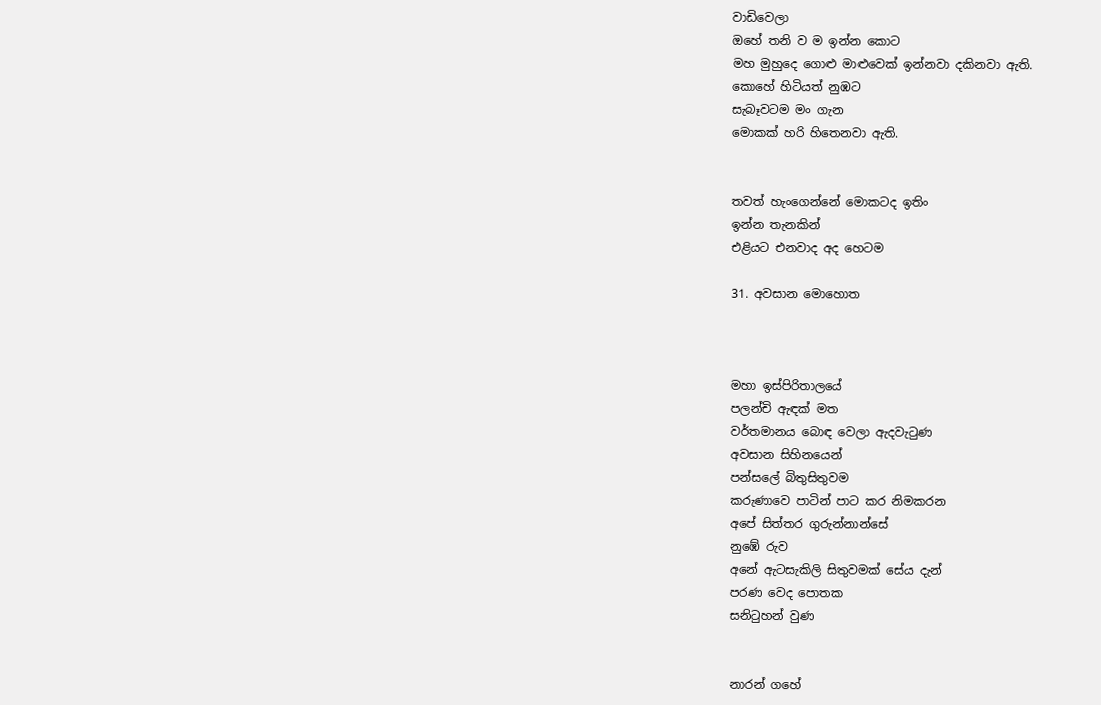වාඩිවෙලා
ඔහේ තනි ව ම ඉන්න කොට
මහ මුහුදෙ ගොළු මාළුවෙක් ඉන්නවා දකිනවා ඇති.
කොහේ හිටියත් නුඹට
සැබෑවටම මං ගැන
මොකක් හරි හිතෙනවා ඇති.


තවත් හැංගෙන්නේ මොකටද ඉතිං
ඉන්න තැනකින්
එළියට එනවාද අද හෙටම

31. අවසාන මොහොත



මහා ඉස්පිරිතාලයේ
පලන්චි ඇඳක් මත
වර්තමානය බොඳ වෙලා ඇදවැටුණ
අවසාන සිහිනයෙන්
පන්සලේ බිතුසිතුවම
කරුණාවෙ පාටින් පාට කර නිමකරන
අපේ සිත්තර ගුරුන්නාන්සේ
නුඹේ රුව
අනේ ඇටසැකිලි සිතුවමක් සේය දැන්
පරණ වෙද පොතක
සනිටුහන් වුණ


නාරන් ගහේ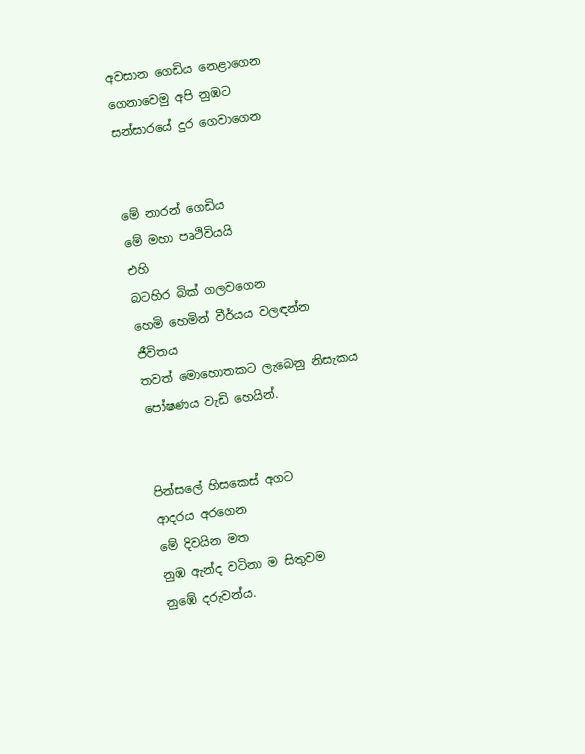අවසාන ගෙඩිය නෙළාගෙන
ගෙනාවෙමු අපි නුඹට
සන්සාරයේ දුර ගෙවාගෙන


මේ නාරන් ගෙඩිය
මේ මහා පෘථිවියයි
එහි
බටහිර බික් ගලවගෙන
හෙමි හෙමින් වීර්යය වලඳන්න
ජීවිතය
තවත් මොහොතකට ලැබෙනු නිසැකය
පෝෂණය වැඩි හෙයින්.


පින්සලේ හිසකෙස් අගට
ආදරය අරගෙන
මේ දිවයින මත
නුඹ ඇන්ද වටිනා ම සිතුවම
නුඹේ දරුවන්ය.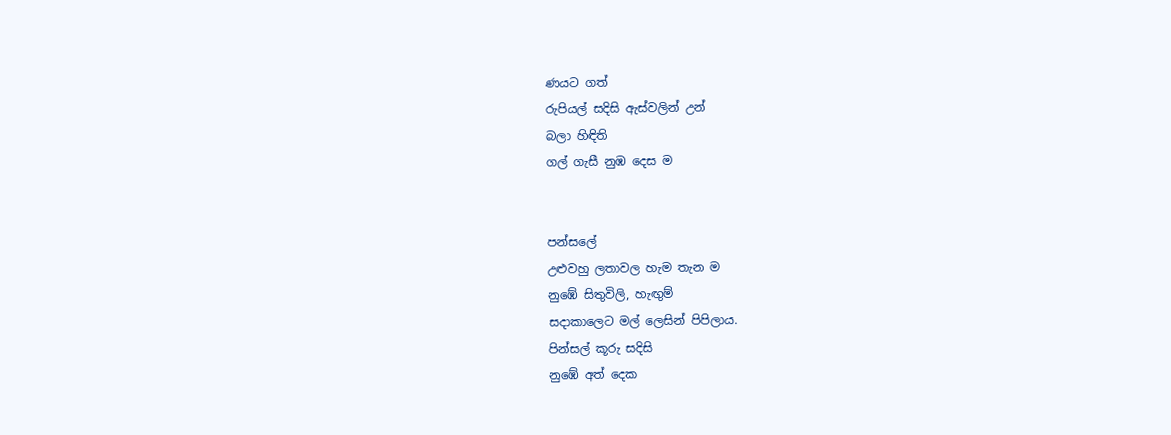ණයට ගත්
රුපියල් සදිසි ඇස්වලින් උන්
බලා හිඳිති
ගල් ගැසී නුඹ දෙස ම


පන්සලේ
උළුවහු ලතාවල හැම තැන ම
නුඹේ සිතුවිලි, හැඟුම්
සදාකාලෙට මල් ලෙසින් පිපිලාය.
පින්සල් කූරු සදිසි
නුඹේ අත් දෙක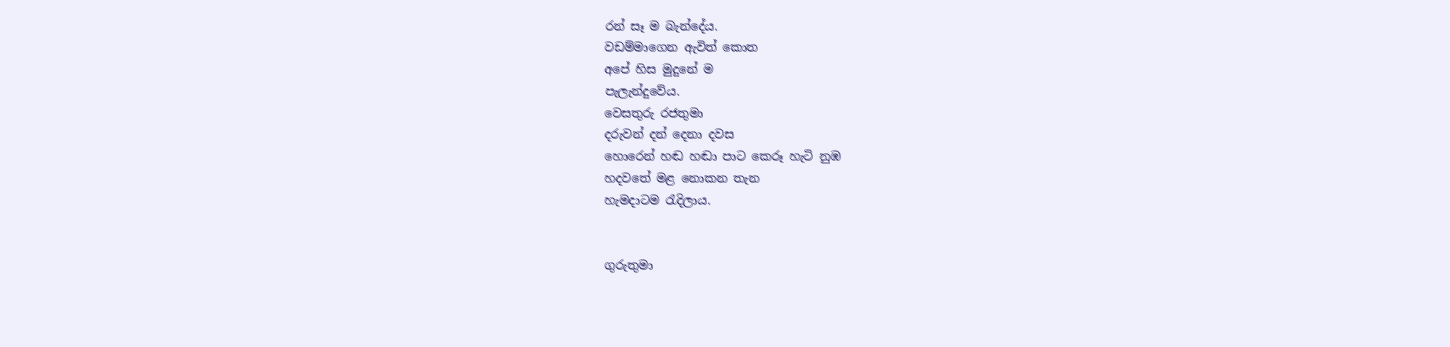රන් සෑ ම බැන්දේය.
වඩම්මාගෙන ඇවිත් කොත
අපේ හිස මුදුනේ ම
පැලැන්දුවේය.
වෙසතුරු රජතුමා
දරුවන් දන් දෙනා දවස
හොරෙන් හඬ හඬා පාට කෙරූ හැටි නුඹ
හදවතේ මළ නොකන තැන
හැමදාටම රැදිලාය.


ගුරුතුමා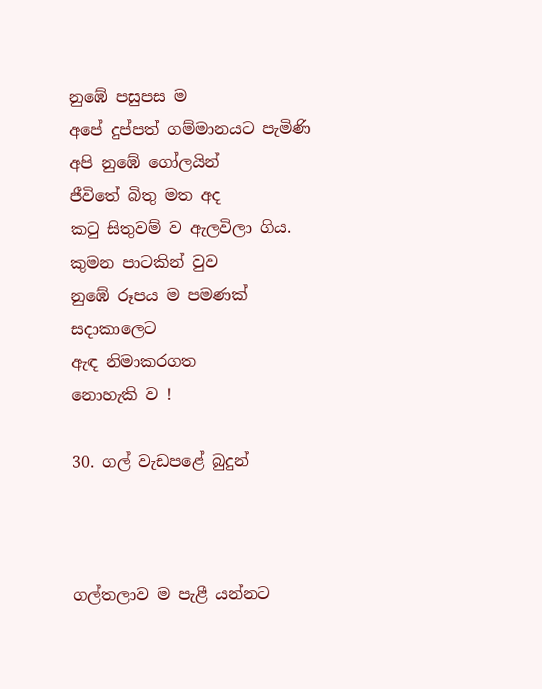නුඹේ පසුපස ම
අපේ දුප්පත් ගම්මානයට පැමිණි
අපි නුඹේ ගෝලයින්
ජීවිතේ බිතු මත අද
කටු සිතුවම් ව ඇලවිලා ගිය.
කුමන පාටකින් වුව
නුඹේ රූපය ම පමණක්
සදාකාලෙට
ඇඳ නිමාකරගත
නොහැකි ව !

30. ගල් වැඩපළේ බුදුන්



ගල්තලාව ම පැළී යන්නට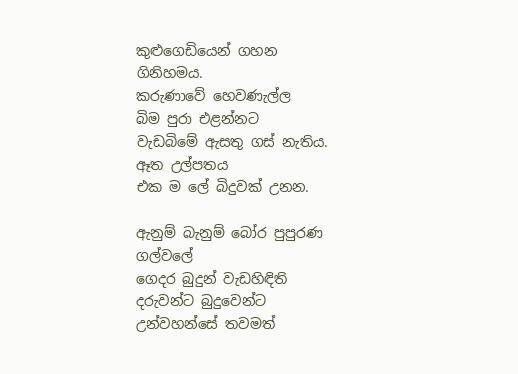කුළුගෙඩියෙන් ගහන
ගිනිහමය.
කරුණාවේ හෙවණැල්ල
බිම පුරා එළන්නට
වැඩබිමේ ඇසතු ගස් නැතිය.
ඈත උල්පතය
එක ම ලේ බිදුවක් උනන.

ඇනුම් බැනුම් බෝර පුපුරණ
ගල්වලේ
ගෙදර බුදුන් වැඩහිඳිති
දරුවන්ට බුදුවෙන්ට
උන්වහන්සේ තවමත්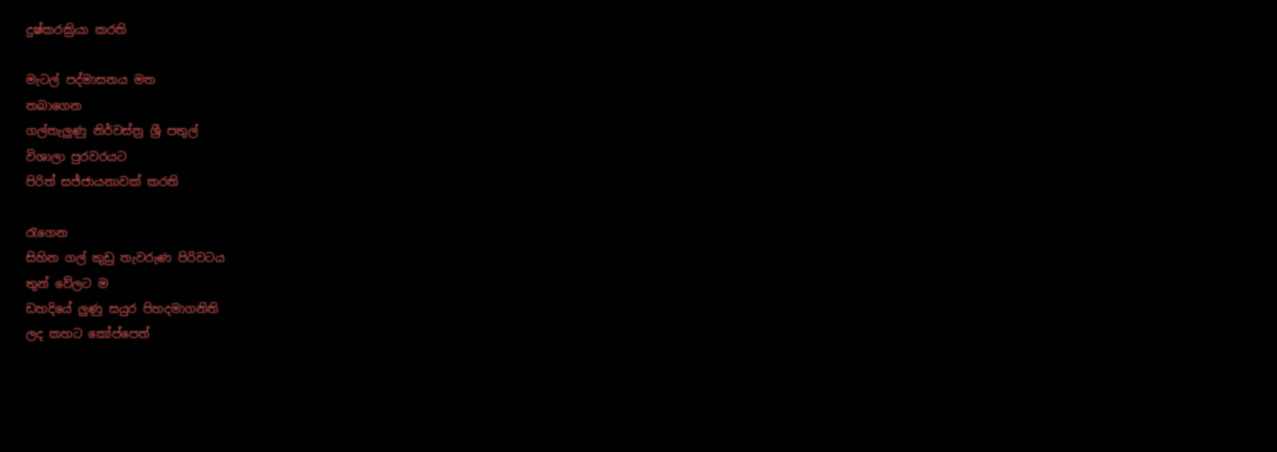දුෂ්කරක්‍රියා කරති

මැටල් පද්මාසනය මත
තබාගෙන
ගල්තැලුණු නිර්වස්ත්‍ර ශ්‍රී පතුල්
විශාලා පුරවරයට
පිරිත් සජ්ජායනාවක් කරති

රැගෙන
සිහින ගල් කුඩු තැවරුණ පිරිවටය
තුන් වේලට ම
ඩහදියේ ලුණු සයුර පිහදමාගනිති
ලද කහට කෝප්පෙත්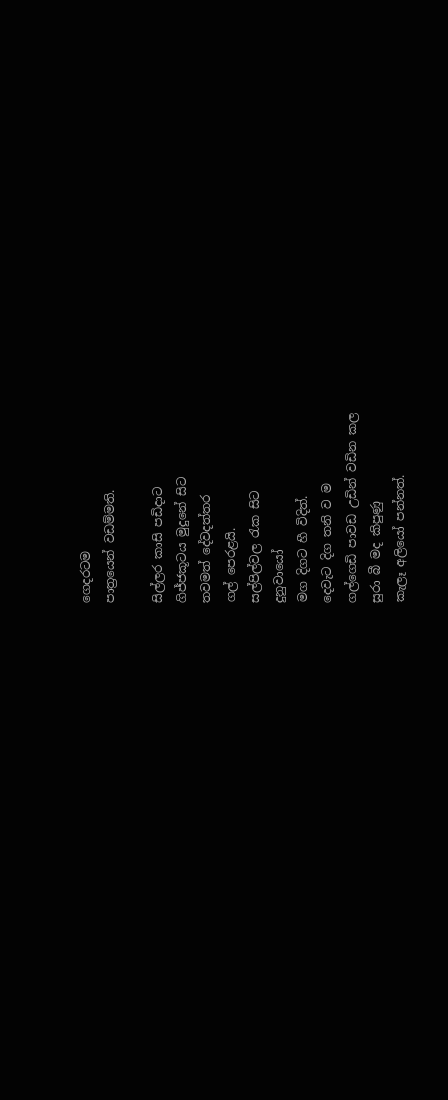ගෙදරටම
පාත්‍රයෙන් වඩම්මති.

සිල්ලර කාසි පඩිදාට
ගිජ්ජකූටය මුදුනේ සිට
තවමත් දේවදත්තර
ගල් පෙරළයි.
සල්පිල්වල රැක සිට
දුනුවායෝ
මග දිගට හී විදිත්.
දෙවැට දිග තනි ව ම
ගල්ගෙඩි පාවඩ උඩින් වඩින කල
සුරා බී මද කිපුණු
කැලෑ අලියෝ පන්නත්.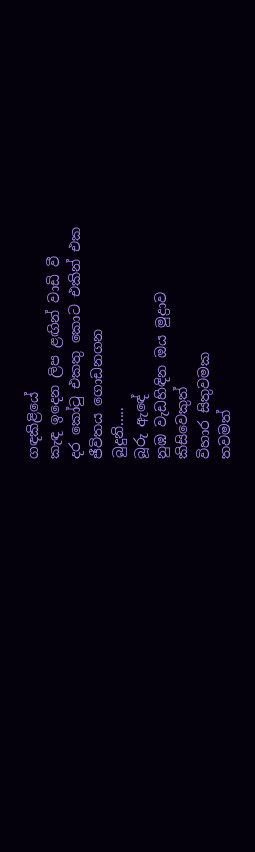ගඳකිළියේ
කැඳ ඉදෙන ලිප ළඟින් වාඩි වී
දර කෝටු එකතු කොට එකින් එක
ජීවිතය ගොඩනගන
බුදුනි.....
බූරු ඇඳේ
නුඹ වැඩහිඳින ඔය මුද්‍රාව
කිසිවෙකුත්
විහාර සිතුවමක
තවමත්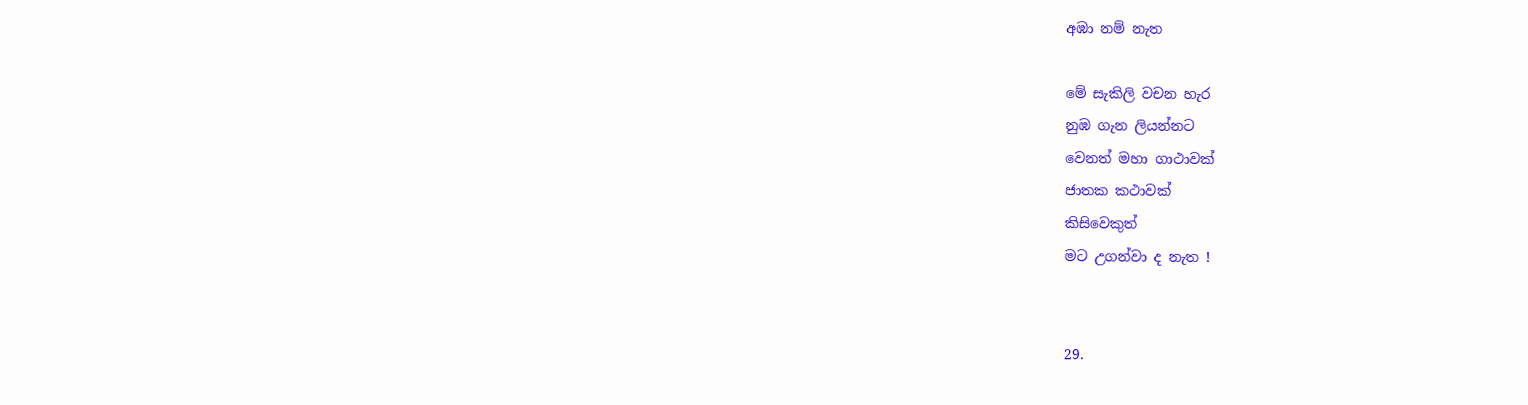අඹා නම් නැත

මේ සැකිලි වචන හැර
නුඹ ගැන ලියන්නට
වෙනත් මහා ගාථාවක්
ජාතක කථාවක්
කිසිවෙකුත්
මට උගන්වා ද නැත !


29.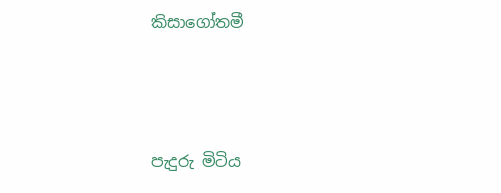කිසාගෝතමී



පැදුරු මිටිය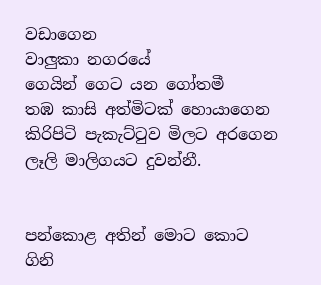වඩාගෙන
වාලුකා නගරයේ
ගෙයින් ගෙට යන ගෝතමී
තඹ කාසි අත්මිටක් හොයාගෙන
කිරිපිටි පැකැට්ටුව මිලට අරගෙන
ලෑලි මාලිගයට දුවන්නී.


පන්කොළ අතින් මොට කොට
ගිනි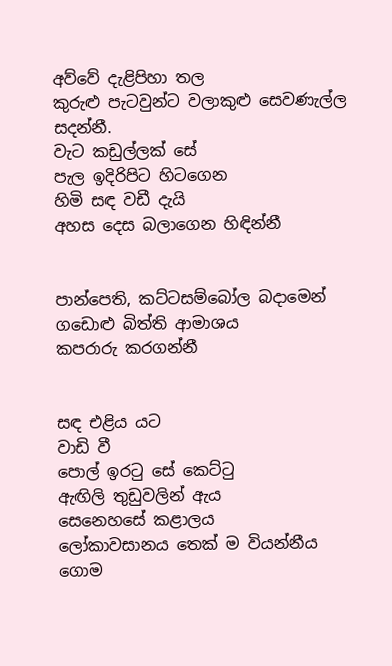අව්වේ දැළිපිහා තල
කුරුළු පැටවුන්ට වලාකුළු සෙවණැල්ල
සදන්නී.
වැට කඩුල්ලක් සේ
පැල ඉදිරිපිට හිටගෙන
හිමි සඳ වඩී දැයි
අහස දෙස බලාගෙන හිඳින්නී


පාන්පෙති, කට්ටසම්බෝල බදාමෙන්
ගඩොළු බිත්ති ආමාශය
කපරාරු කරගන්නී


සඳ එළිය යට
වාඩි වී
පොල් ඉරටු සේ කෙට්ටු
ඇඟිලි තුඩුවලින් ඇය
සෙනෙහසේ කළාලය
ලෝකාවසානය තෙක් ම වියන්නීය
ගොම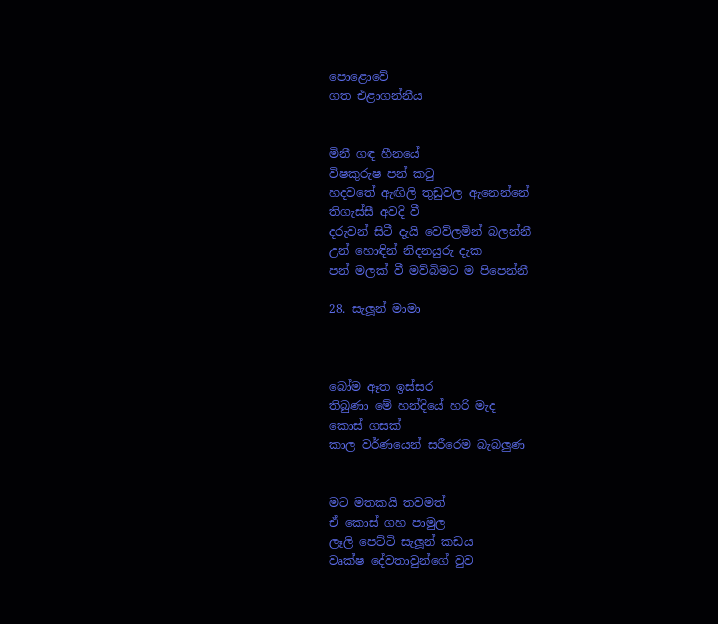පොළොවේ
ගත එළාගන්නීය


මිනී ගඳ හීනයේ
විෂකුරුෂ පන් කටු
හදවතේ ඇඟිලි තුඩුවල ඇනෙන්නේ
තිගැස්සී අවදි වී
දරුවන් සිටී දැයි වෙව්ලමින් බලන්නී
උන් හොඳින් නිදනයුරු දැක
පන් මලක් වී මව්බිමට ම පිපෙන්නී

28. සැලූන් මාමා



බෝම ඈත ඉස්සර
තිබුණා මේ හන්දියේ හරි මැද
කොස් ගසක්
කාල වර්ණයෙන් සරීරෙම බැබලුණ


මට මතකයි තවමත්
ඒ කොස් ගහ පාමුල
ලෑලි පෙට්ටි සැලූන් කඩය
වෘක්ෂ දේවතාවුන්ගේ වුව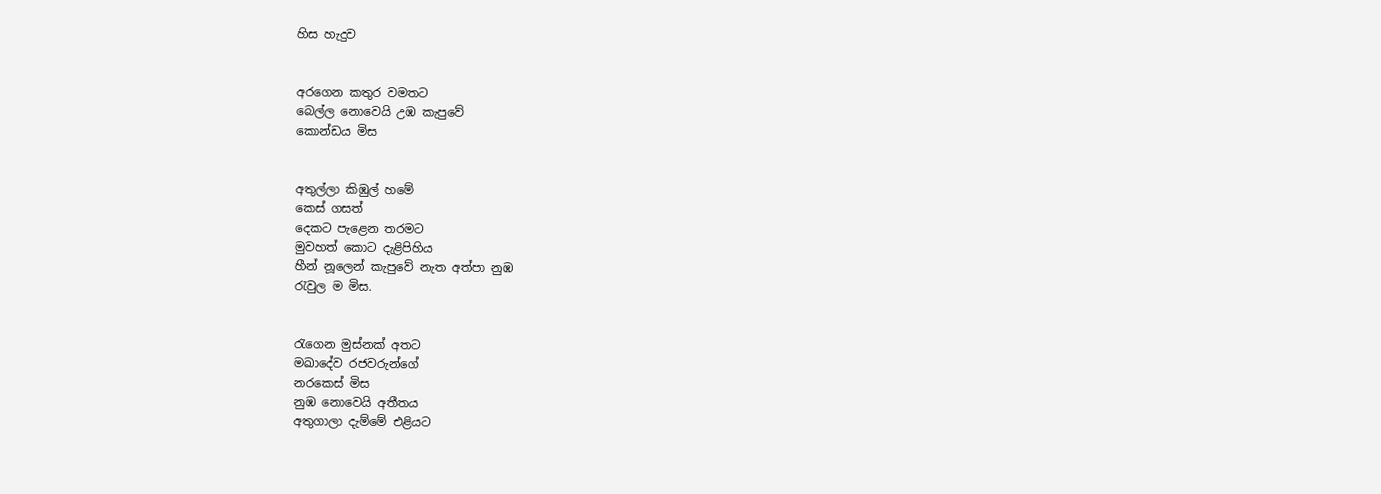හිස හැදුව


අරගෙන කතුර වමතට
බෙල්ල නොවෙයි උඹ කැපුවේ
කොන්ඩය මිස


අතුල්ලා කිඹුල් හමේ
කෙස් ගසත්
දෙකට පැළෙන තරමට
මුවහත් කොට දැළිපිහිය
හීන් නූලෙන් කැපුවේ නැත අත්පා නුඹ
රැවුල ම මිස.


රැගෙන මුස්නක් අතට
මඛාදේව රජවරුන්ගේ
නරකෙස් මිස
නුඹ නොවෙයි අතීතය
අතුගාලා දැම්මේ එළියට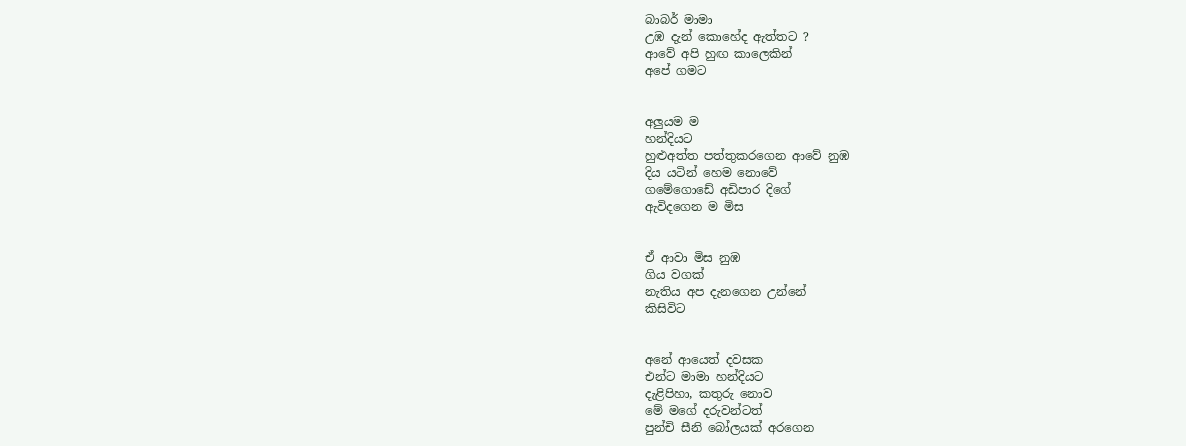බාබර් මාමා
උඹ දැන් කොහේද ඇත්තට ?
ආවේ අපි හුඟ කාලෙකින්
අපේ ගමට


අලුයම ම
හන්දියට
හුළුඅත්ත පත්තුකරගෙන ආවේ නුඹ
දිය යටින් හෙම නොවේ
ගමේගොඩේ අඩිපාර දිගේ
ඇවිදගෙන ම මිස


ඒ ආවා මිස නුඹ
ගිය වගක්
නැතිය අප දැනගෙන උන්නේ
කිසිවිට


අනේ ආයෙත් දවසක
එන්ට මාමා හන්දියට
දැළිපිහා, කතුරු නොව
මේ මගේ දරුවන්ටත්
පුන්චි සීනි බෝලයක් අරගෙන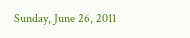Sunday, June 26, 2011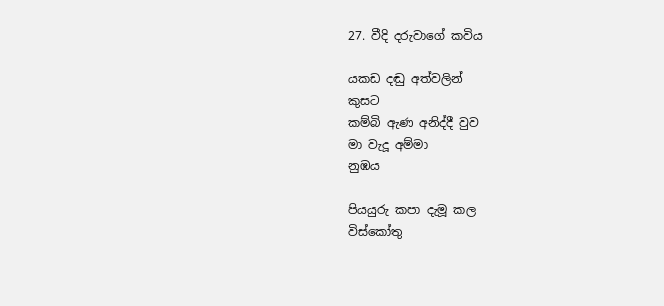27. වීදි දරුවාගේ කවිය

යකඩ දඬු අත්වලින්
කුසට
කම්බි ඇණ අනිද්දී වුව
මා වැදූ අම්මා
නුඹය

පියයුරු කපා දැමූ කල
විස්කෝතු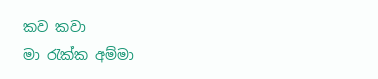කව කවා
මා රැක්ක අම්මා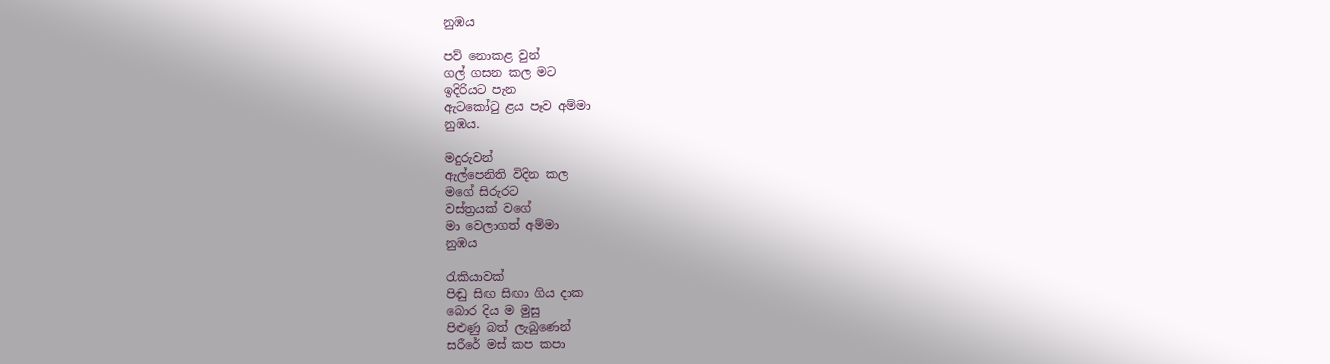නුඹය

පව් නොකළ වුන්
ගල් ගසන කල මට
ඉදිරියට පැන
ඇටකෝටු ළය පෑව අම්මා
නුඹය.

මදුරුවන්
ඇල්පෙනිති විදින කල
මගේ සිරුරට
වස්ත්‍රයක් වගේ
මා වෙලාගත් අම්මා
නුඹය

රැකියාවක්
පිඬු සිඟ සිඟා ගිය දාක
බොර දිය ම මුසු
පිළුණු බත් ලැබුණෙන්
සරීරේ මස් කප කපා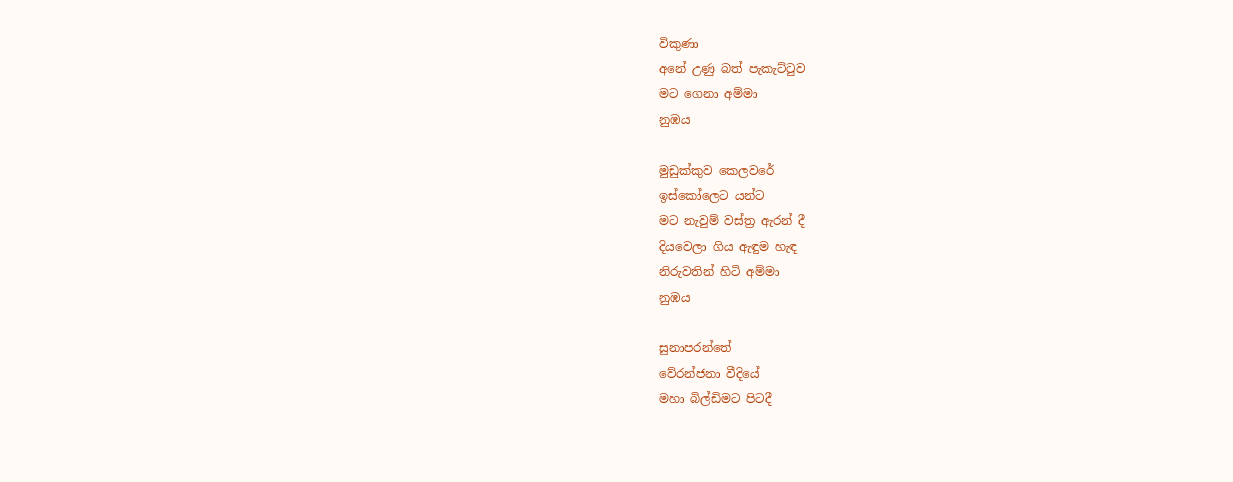විකුණා
අනේ උණු බත් පැකැට්ටුව
මට ගෙනා අම්මා
නුඹය

මුඩුක්කුව කෙලවරේ
ඉස්කෝලෙට යන්ට
මට නැවුම් වස්ත්‍ර ඇරන් දී
දියවෙලා ගිය ඇඳුම හැඳ
නිරුවතින් හිටි අම්මා
නුඹය

සුනාපරන්තේ
වේරන්ජනා වීදියේ
මහා බිල්ඩිමට පිටදී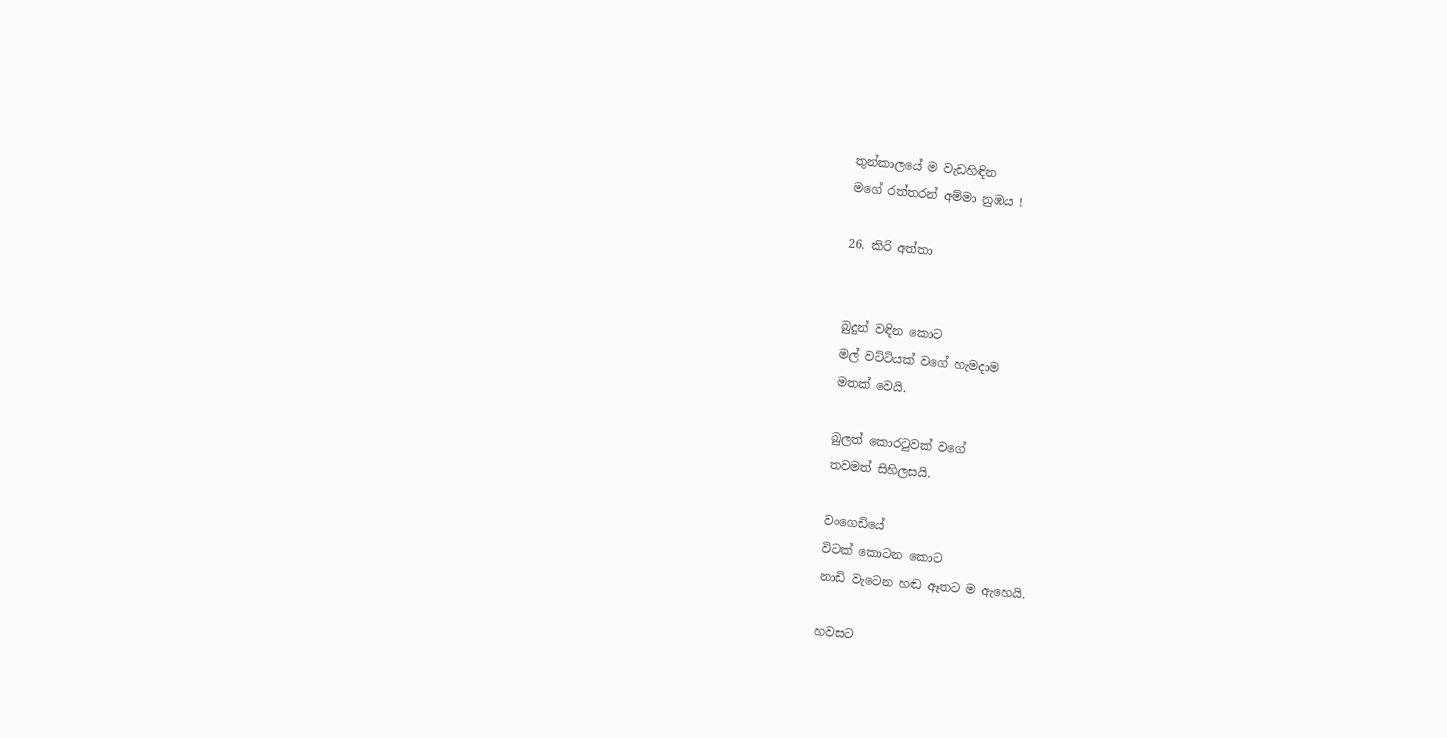තුන්කාලයේ ම වැඩහිඳින
මගේ රත්තරන් අම්මා නුඹය !

26. කිරි අත්තා


බුදුන් වඳින කොට
මල් වට්ටියක් වගේ හැමදාම
මතක් වෙයි.

බුලත් කොරටුවක් වගේ
තවමත් සිහිලසයි.

වංගෙඩියේ
විටක් කොටන කොට
නාඩි වැටෙන හඬ ඈතට ම ඇහෙයි.

හවසට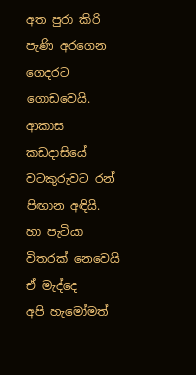අත පුරා කිරි පැණි අරගෙන
ගෙදරට ගොඩවෙයි.
ආකාස කඩදාසියේ
වටකුරුවට රන් පිඟාන අඳියි.
හා පැටියා විතරක් නෙවෙයි
ඒ මැද්දෙ
අපි හැමෝමත්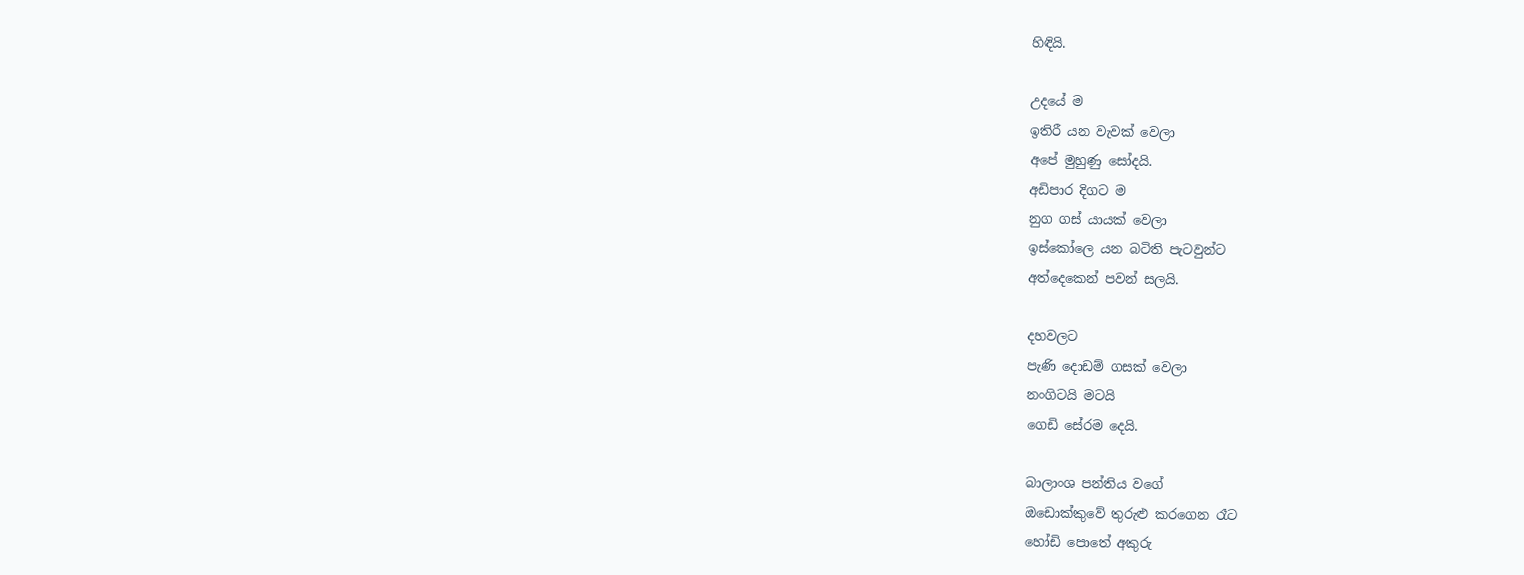හිඳියි.

උදයේ ම
ඉතිරී යන වැවක් වෙලා
අපේ මුහුණු සෝදයි.
අඩිපාර දිගට ම
නුග ගස් යායක් වෙලා
ඉස්කෝලෙ යන බටිති පැටවුන්ට
අත්දෙකෙන් පවන් සලයි.

දහවලට
පැණි දොඩම් ගසක් වෙලා
නංගිටයි මටයි
ගෙඩි සේරම දෙයි.

බාලාංශ පන්තිය වගේ
ඔඩොක්කුවේ තුරුළු කරගෙන රෑට
හෝඩි පොතේ අකුරු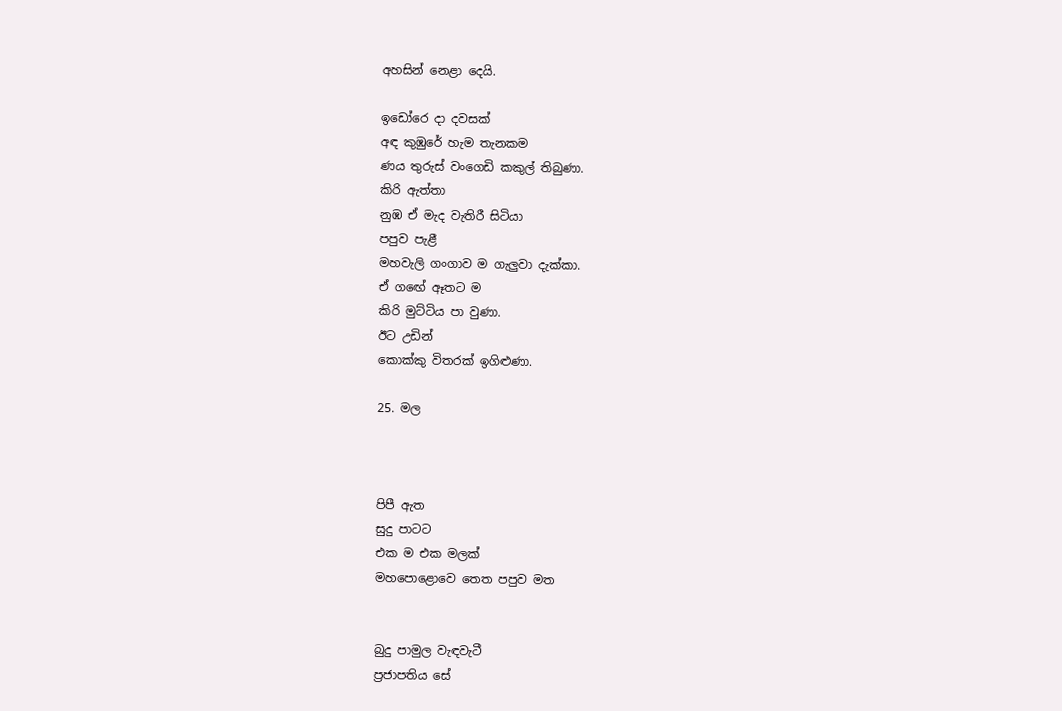අහසින් නෙළා දෙයි.

ඉඩෝරෙ දා දවසක්
අඳ කුඹුරේ හැම තැනකම
ණය තුරුස් වංගෙඩි කකුල් තිබුණා.
කිරි ඇත්තා
නුඹ ඒ මැද වැතිරී සිටියා
පපුව පැළී
මහවැලි ගංගාව ම ගැලුවා දැක්කා.
ඒ ගඟේ ඈතට ම
කිරි මුට්ටිය පා වුණා.
ඊට උඩින්
කොක්කු විතරක් ඉගිළුණා.

25. මල



පිපී ඇත
සුදු පාටට
එක ම එක මලක්
මහපොළොවෙ තෙත පපුව මත


බුදු පාමුල වැඳවැටී
ප්‍රජාපතිය සේ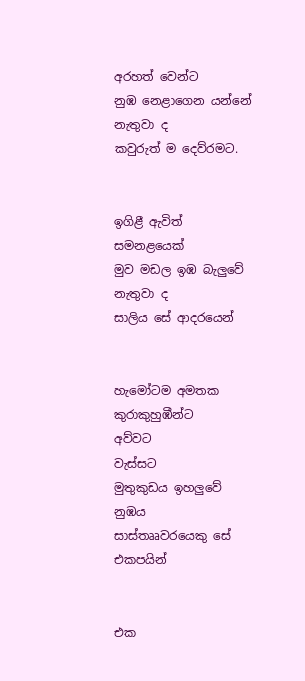අරහත් වෙන්ට
නුඹ නෙළාගෙන යන්නේ නැතුවා ද
කවුරුත් ම දෙව්රමට.


ඉගිළී ඇවිත් සමනළයෙක්
මුව මඩල ඉඹ බැලුවේ නැතුවා ද
සාලිය සේ ආදරයෙන්


හැමෝටම අමතක
කුරාකුහුඹීන්ට
අව්වට
වැස්සට
මුතුකුඩය ඉහලුවේ නුඹය
සාස්තෲවරයෙකු සේ
එකපයින්


එක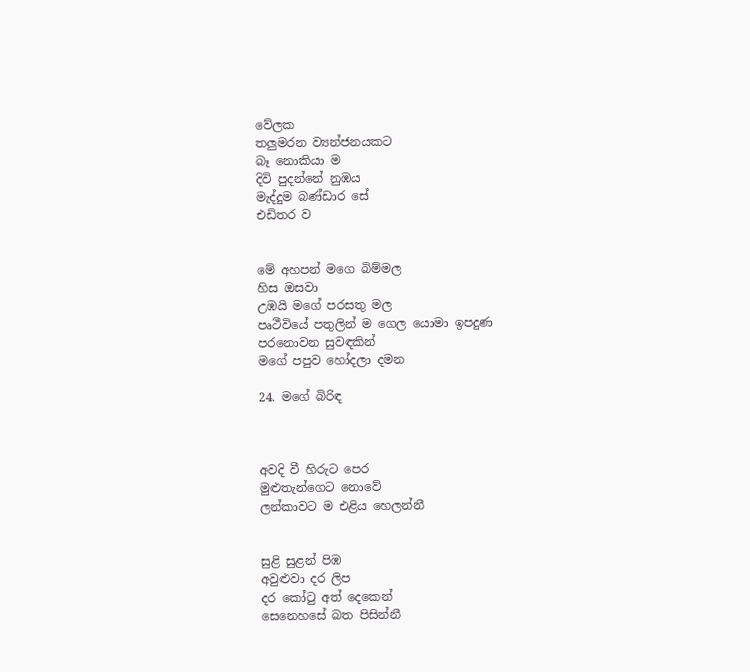වේලක
තලුමරන ව්‍යන්ජනයකට
බෑ නොකියා ම
දිවි පුදන්නේ නුඹය
මැද්දුම බණ්ඩාර සේ
එඩිතර ව


මේ අහපන් මගෙ බිම්මල
හිස ඔසවා
උඹයි මගේ පරසතු මල
පෘථීවියේ පතුලින් ම ගෙල යොමා ඉපදුණ
පරනොවන සුවඳකින්
මගේ පපුව හෝදලා දමන

24. මගේ බිරිඳ



අවදි වී හිරුට පෙර
මුළුතැන්ගෙට නොවේ
ලන්කාවට ම එළිය හෙලන්නී


සුළි සුළන් පිඹ
අවුළුවා දර ලිප
දර කෝටු අත් දෙකෙන්
සෙනෙහසේ බත පිසින්නී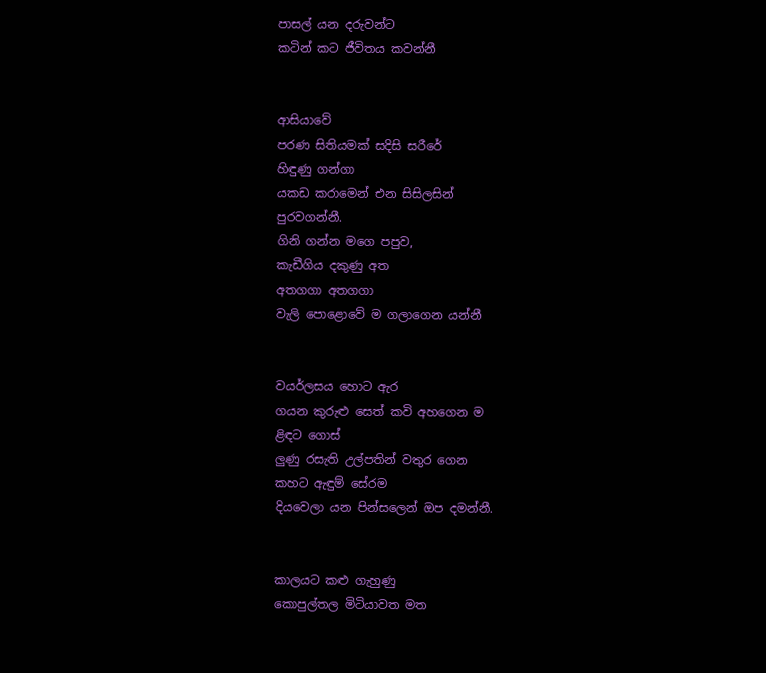පාසල් යන දරුවන්ට
කටින් කට ජීවිතය කවන්නී


ආසියාවේ
පරණ සිතියමක් සදිසි සරීරේ
හිඳුණු ගන්ගා
යකඩ කරාමෙන් එන සිසිලසින්
පුරවගන්නී.
ගිනි ගන්න මගෙ පපුව,
කැඩීගිය දකුණු අත
අතගගා අතගගා
වැලි පොළොවේ ම ගලාගෙන යන්නී


වයර්ලසය හොට ඇර
ගයන කුරුළු සෙත් කවි අහගෙන ම
ළිඳට ගොස්
ලුණු රසැති උල්පතින් වතුර ගෙන
කහට ඇඳුම් සේරම
දියවෙලා යන පින්සලෙන් ඔප දමන්නී.


කාලයට කළු ගැහුණු
කොපුල්තල මිටියාවත මත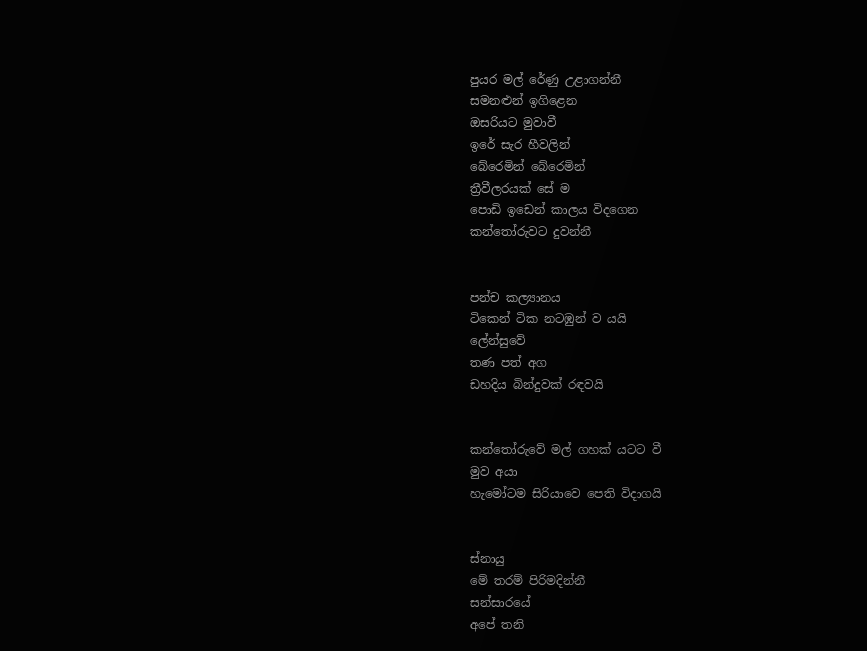පුයර මල් රේණු උළාගන්නී
සමනළුන් ඉගිළෙන
ඔසරියට මුවාවී
ඉරේ සැර හීවලින්
බේරෙමින් බේරෙමින්
ත්‍රීවීලරයක් සේ ම
පොඩි ඉඩෙන් කාලය විදගෙන
කන්තෝරුවට දුවන්නී


පන්ච කල්‍යානය
ටිකෙන් ටික නටඹුන් ව යයි
ලේන්සුවේ
තණ පත් අග
ඩහදිය බින්දුවක් රඳවයි


කන්තෝරුවේ මල් ගහක් යටට වී
මුව අයා
හැමෝටම සිරියාවෙ පෙති විදාගයි


ස්නායු
මේ තරම් පිරිමදින්නී
සන්සාරයේ
අපේ තනි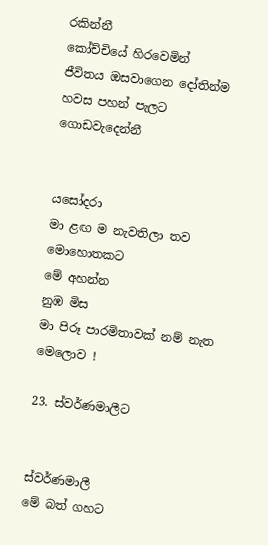රකින්නී
කෝච්චියේ හිරවෙමින්
ජීවිතය ඔසවාගෙන දෝතින්ම
හවස පහන් පැලට ගොඩවැදෙන්නී


යසෝදරා
මා ළඟ ම නැවතිලා තව මොහොතකට
මේ අහන්න
නුඹ මිස
මා පිරූ පාරමිතාවක් නම් නැත මෙලොව !

23. ස්වර්ණමාලීට


ස්වර්ණමාලී
මේ බත් ගහට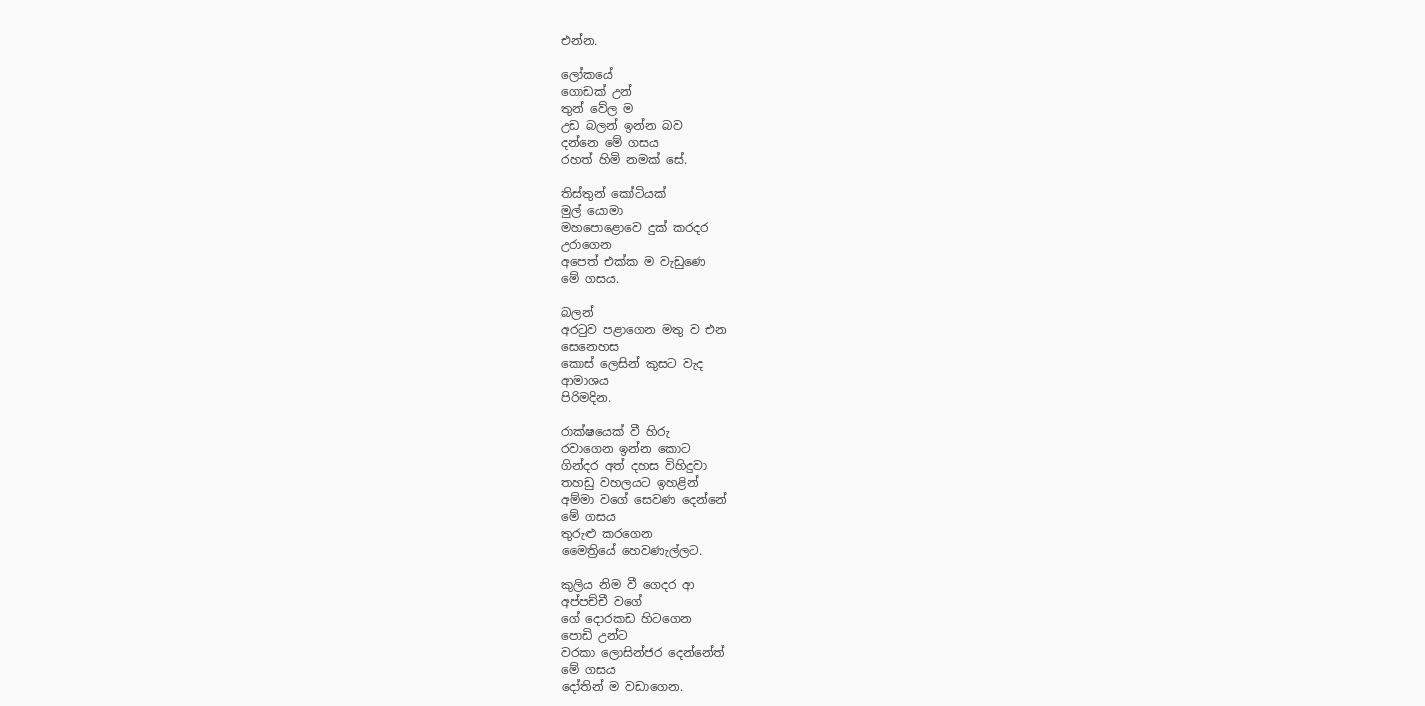එන්න.

ලෝකයේ
ගොඩක් උන්
තුන් වේල ම
උඩ බලන් ඉන්න බව
දන්නෙ මේ ගසය
රහත් හිමි නමක් සේ.

තිස්තුන් කෝටියක්
මුල් යොමා
මහපොළොවෙ දුක් කරදර
උරාගෙන
අපෙත් එක්ක ම වැඩුණෙ
මේ ගසය.

බලන්
අරටුව පළාගෙන මතු ව එන
සෙනෙහස
කොස් ලෙසින් කුසට වැද
ආමාශය
පිරිමදින.

රාක්ෂයෙක් වී හිරු
රවාගෙන ඉන්න කොට
ගින්දර අත් දහස විහිදුවා
තහඩු වහලයට ඉහළින්
අම්මා වගේ සෙවණ දෙන්නේ
මේ ගසය
තුරුළු කරගෙන
මෛත්‍රියේ හෙවණැල්ලට.

කුලිය නිම වී ගෙදර ආ
අප්පච්චී වගේ
ගේ දොරකඩ හිටගෙන
පොඩි උන්ට
වරකා ලොසින්ජර දෙන්නේත්
මේ ගසය
දෝතින් ම වඩාගෙන.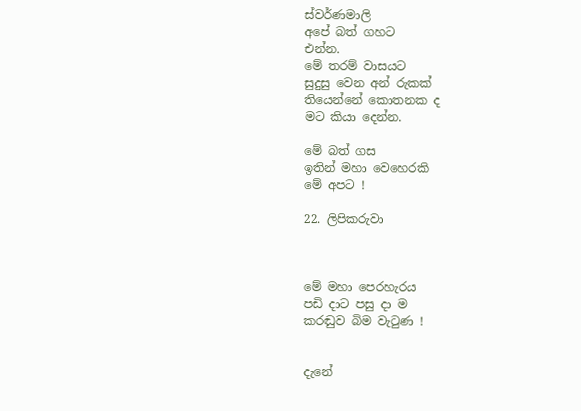ස්වර්ණමාලි
අපේ බත් ගහට
එන්න.
මේ තරම් වාසයට
සුදුසු වෙන අන් රුකක්
තියෙන්නේ කොතනක ද
මට කියා දෙන්න.

මේ බත් ගස
ඉතින් මහා වෙහෙරකි
මේ අපට !

22. ලිපිකරුවා



මේ මහා පෙරහැරය
පඩි දාට පසු දා ම
කරඬුව බිම වැටුණ !


දැනේ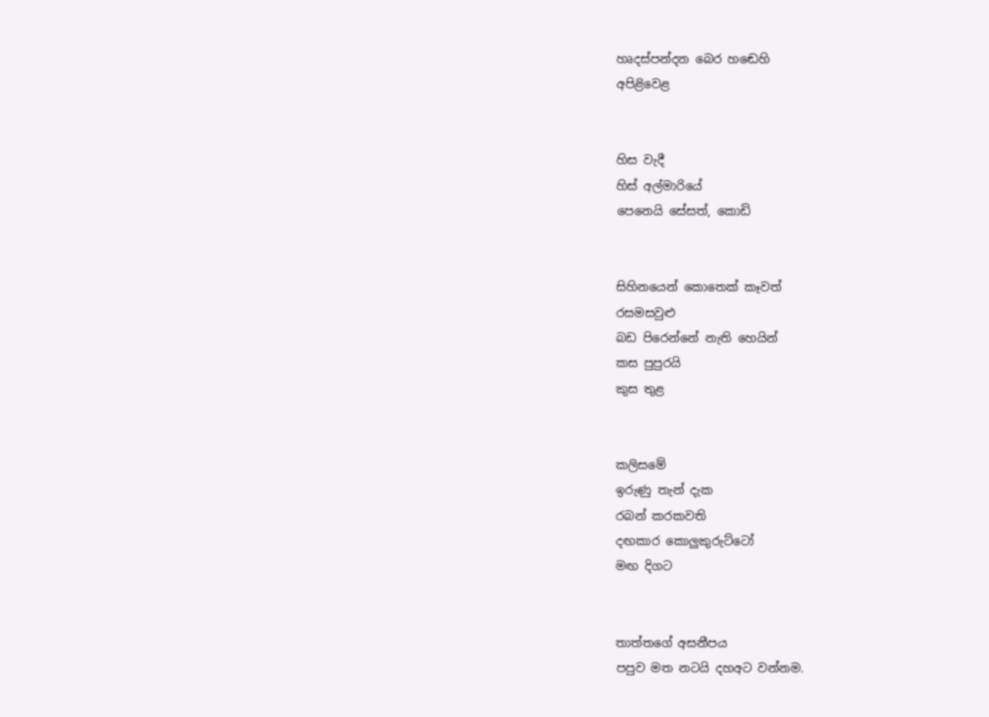හෘදස්පන්දන බෙර හඬෙහි
අපිළිවෙළ


හිස වැදී
හිස් අල්මාරියේ
පෙනෙයි සේසත්, කොඩි


සිහිනයෙන් කොතෙක් කෑවත්
රසමසවුළු
බඩ පිරෙන්නේ නැති හෙයින්
කස පුපුරයි
කුස තුළ


කලිසමේ
ඉරුණු තැන් දැක
රබන් කරකවති
දඟකාර කොලුකුරුට්ටෝ
මඟ දිගට


තාත්තගේ අසනීපය
පපුව මත නටයි දහඅට වන්නම.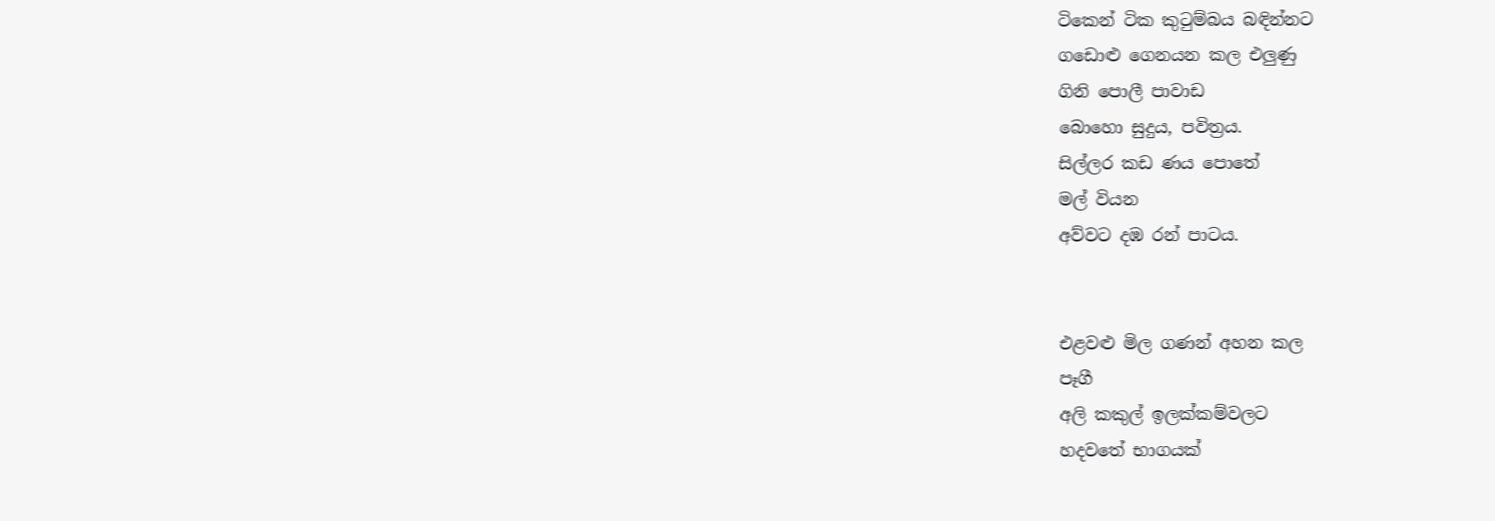ටිකෙන් ටික කුටුම්බය බඳින්නට
ගඩොළු ගෙනයන කල එලුණු
ගිනි පොලී පාවාඩ
බොහො සුදුය, පවිත්‍රය.
සිල්ලර කඩ ණය පොතේ
මල් වියන
අව්වට දඹ රන් පාටය.


එළවළු මිල ගණන් අහන කල
පෑගී
අලි කකුල් ඉලක්කම්වලට
හදවතේ භාගයක්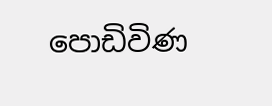පොඩිවිණ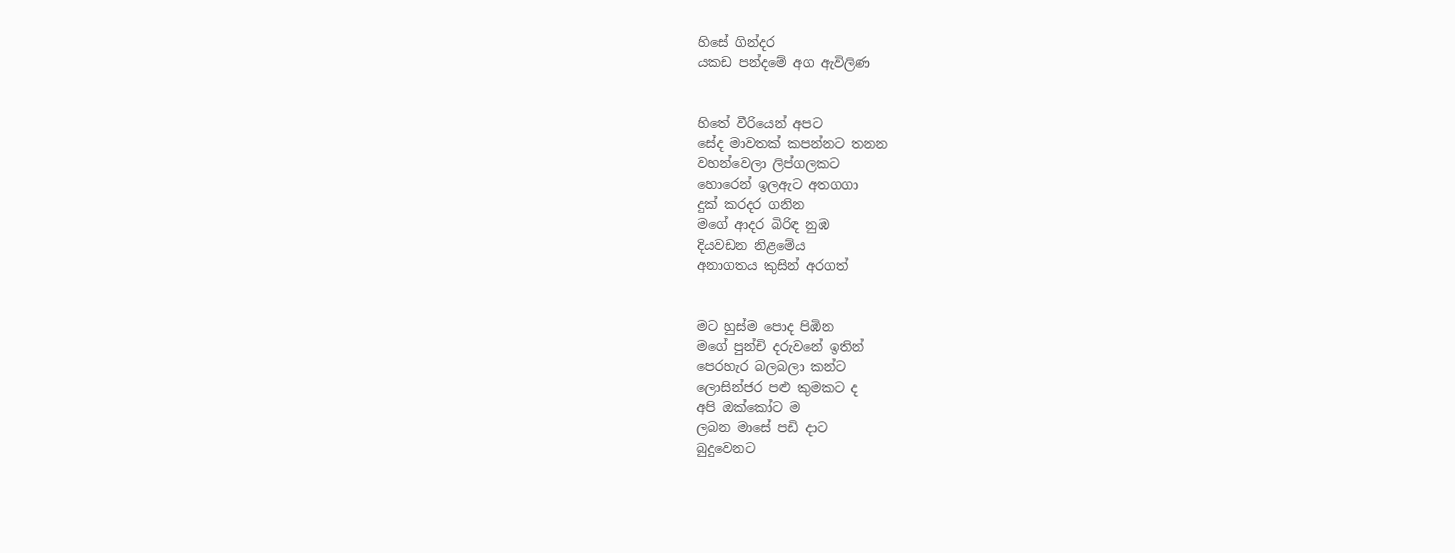හිසේ ගින්දර
යකඩ පන්දමේ අග ඇවිලිණ


හිතේ වීරියෙන් අපට
සේද මාවතක් කපන්නට තනන
වහන්වෙලා ලිප්ගලකට
හොරෙන් ඉලඇට අතගගා
දුක් කරදර ගනින
මගේ ආදර බිරිඳ නුඹ
දියවඩන නිළමේය
අනාගතය කුසින් අරගත්


මට හුස්ම පොද පිඹින
මගේ පුන්චි දරුවනේ ඉතින්
පෙරහැර බලබලා කන්ට
ලොසින්ජර පළු කුමකට ද
අපි ඔක්කෝට ම
ලබන මාසේ පඩි දාට
බුදුවෙනට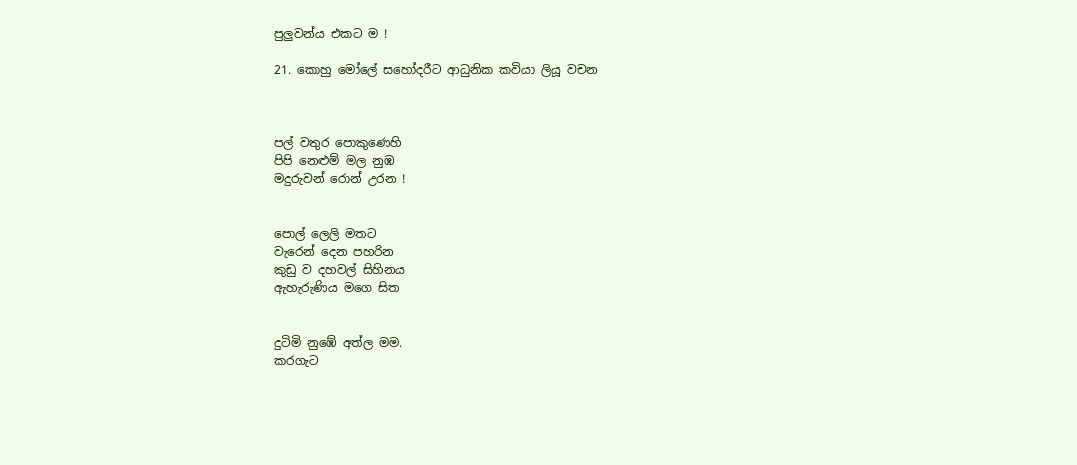පුලුවන්ය එකට ම !

21. කොහු මෝලේ සහෝදරීට ආධුනික කවියා ලියූ වචන



පල් වතුර පොකුණෙහි
පිපි නෙළුම් මල නුඹ
මදුරුවන් රොන් උරන !


පොල් ලෙලි මතට
වැරෙන් දෙන පහරින
කුඩු ව දහවල් සිහිනය
ඇහැරුණිය මගෙ සිත


දුටිමි නුඹේ අත්ල මම.
කරගැට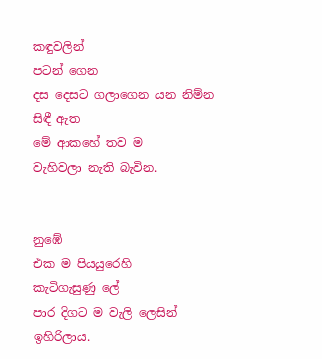කඳුවලින්
පටන් ගෙන
දස දෙසට ගලාගෙන යන නිම්න
සිඳී ඇත
මේ ආකහේ තව ම
වැහිවලා නැති බැවින.


නුඹේ
එක ම පියයුරෙහි
කැටිගැසුණු ලේ
පාර දිගට ම වැලි ලෙසින්
ඉහිරිලාය.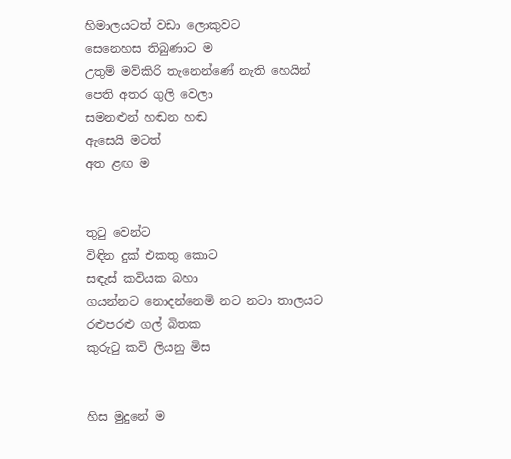හිමාලයටත් වඩා ලොකුවට
සෙනෙහස තිබුණාට ම
උතුම් මව්කිරි තැනෙන්ණේ නැති හෙයින්
පෙති අතර ගුලි වෙලා
සමනළුන් හඬන හඬ
ඇසෙයි මටත්
අත ළඟ ම


තුටු වෙන්ට
විඳින දුක් එකතු කොට
සඳැස් කවියක බහා
ගයන්නට නොදන්නෙමි නට නටා තාලයට
රළුපරළු ගල් බිතක
කුරුටු කවි ලියනු මිස


හිස මුදුනේ ම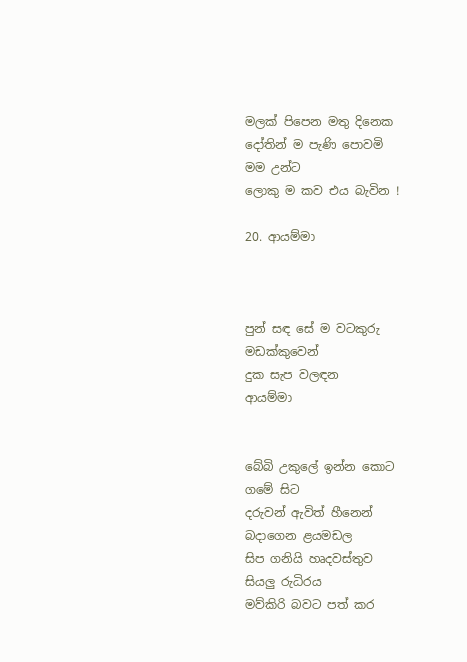මලක් පිපෙන මතු දිනෙක
දෝතින් ම පැණි පොවමි
මම උන්ට
ලොකු ම කව එය බැවින !

20. ආයම්මා



පුන් සඳ සේ ම වටකුරු
මඩක්කුවෙන්
දුක සැප වලඳන
ආයම්මා


බේබි උකුලේ ඉන්න කොට
ගමේ සිට
දරුවන් ඇවිත් හීනෙන්
බදාගෙන ළයමඩල
සිප ගනියි හෘදවස්තුව
සියලු රුධිරය
මව්කිරි බවට පත් කර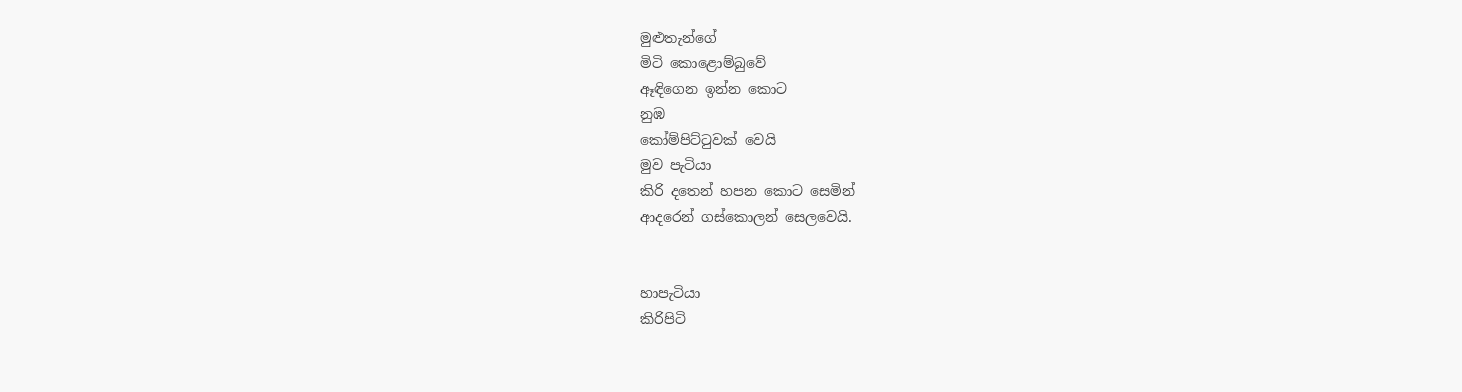මුළුතැන්ගේ
මිටි කොළොම්බුවේ
ඈඳිගෙන ඉන්න කොට
නුඹ
කෝම්පිට්ටුවක් වෙයි
මුව පැටියා
කිරි දතෙන් හපන කොට සෙමින්
ආදරෙන් ගස්කොලන් සෙලවෙයි.


හාපැටියා
කිරිපිටි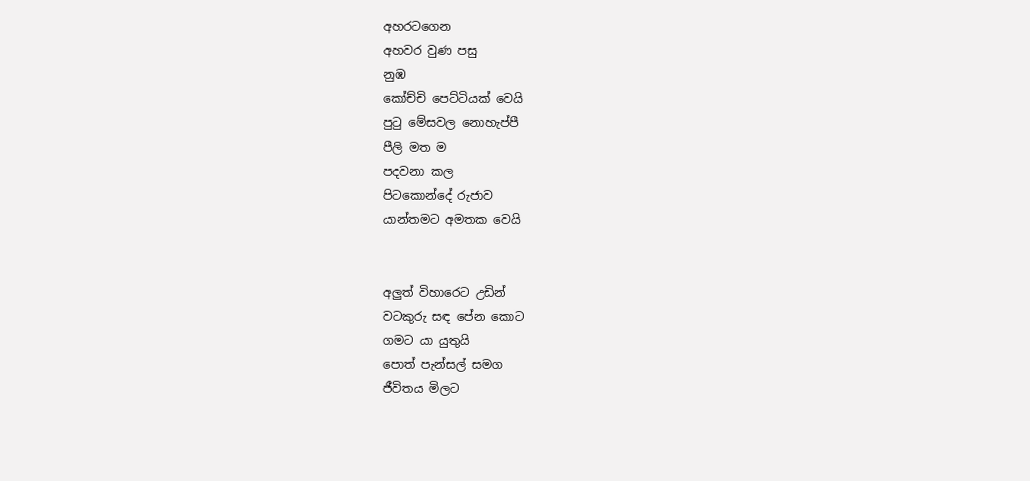අහරටගෙන
අහවර වුණ පසු
නුඹ
කෝච්චි පෙට්ටියක් වෙයි
පුටු මේසවල නොහැප්පී
පීලි මත ම
පදවනා කල
පිටකොන්දේ රුජාව
යාන්තමට අමතක වෙයි


අලුත් විහාරෙට උඩින්
වටකුරු සඳ පේන කොට
ගමට යා යුතුයි
පොත් පැන්සල් සමග
ජීවිතය මිලට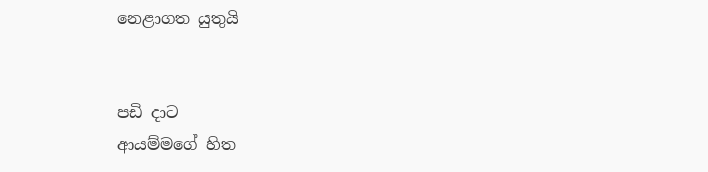නෙළාගත යුතුයි


පඩි දාට
ආයම්මගේ හිත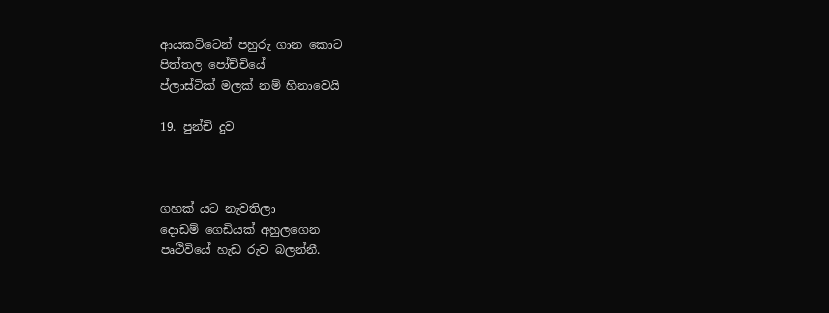ආයකට්ටෙන් පහුරු ගාන කොට
පිත්තල පෝච්චියේ
ප්ලාස්ටික් මලක් නම් හිනාවෙයි

19. පුන්චි දුව



ගහක් යට නැවතිලා
දොඩම් ගෙඩියක් අහුලගෙන
පෘථිවියේ හැඩ රුව බලන්නී.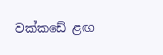වක්කඩේ ළඟ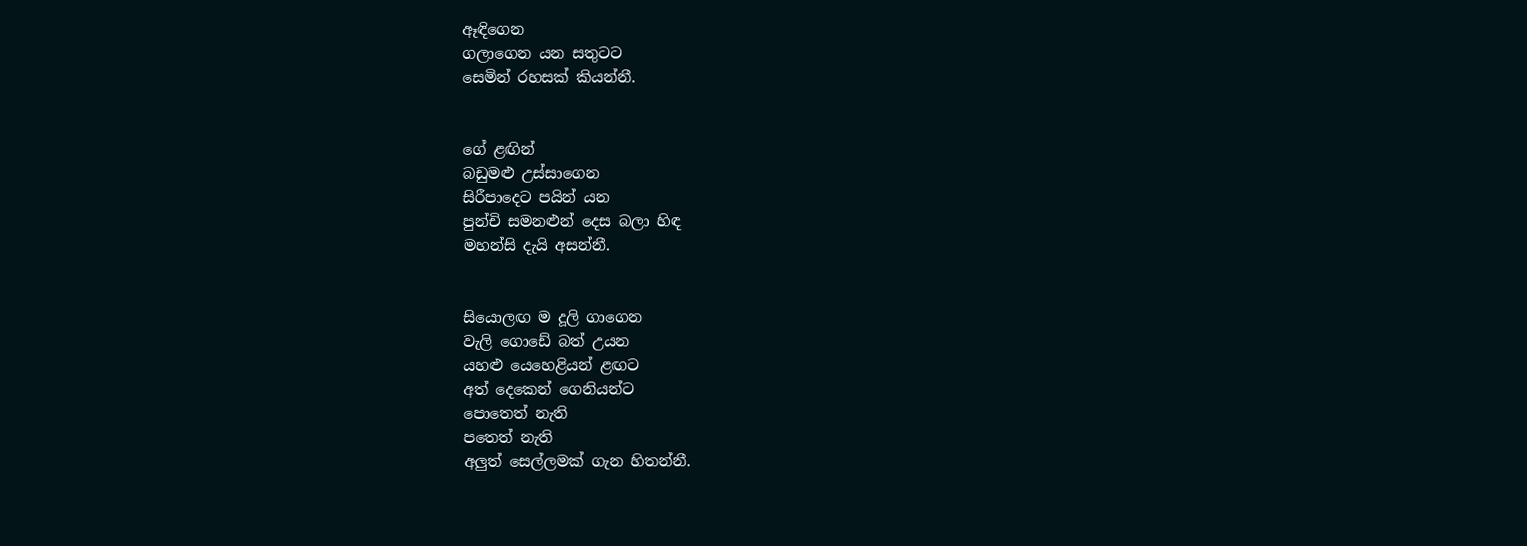ඈඳිගෙන
ගලාගෙන යන සතුටට
සෙමින් රහසක් කියන්නී.


ගේ ළඟින්
බඩුමළු උස්සාගෙන
සිරීපාදෙට පයින් යන
පුන්චි සමනළුන් දෙස බලා හිඳ
මහන්සි දැයි අසන්නී.


සියොලඟ ම දූලි ගාගෙන
වැලි ගොඩේ බත් උයන
යහළු යෙහෙළියන් ළඟට
අත් දෙකෙන් ගෙනියන්ට
පොතෙත් නැති
පතෙත් නැති
අලුත් සෙල්ලමක් ගැන හිතන්නී.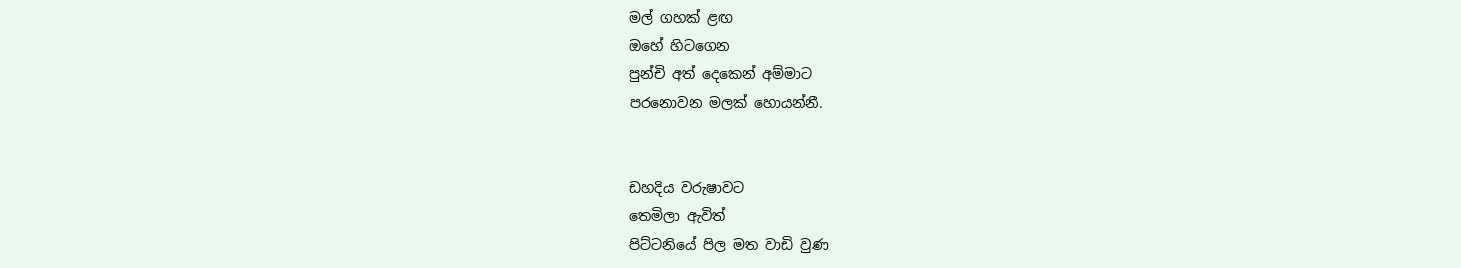මල් ගහක් ළඟ
ඔහේ හිටගෙන
පුන්චි අත් දෙකෙන් අම්මාට
පරනොවන මලක් හොයන්නී.


ඩහදිය වරුෂාවට
තෙමිලා ඇවිත්
පිට්ටනියේ පිල මත වාඩි වුණ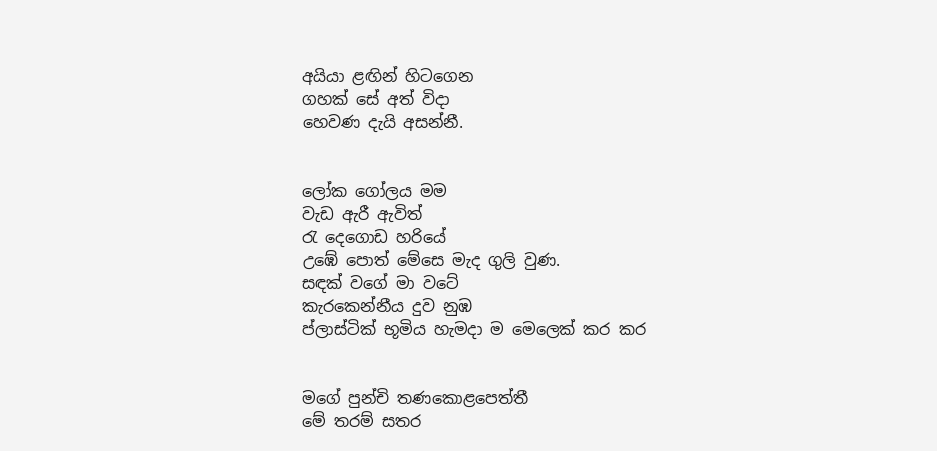අයියා ළඟින් හිටගෙන
ගහක් සේ අත් විදා
හෙවණ දැයි අසන්නී.


ලෝක ගෝලය මම
වැඩ ඇරී ඇවිත්
රැ දෙගොඩ හරියේ
උඹේ පොත් මේසෙ මැද ගුලි වුණ.
සඳක් වගේ මා වටේ
කැරකෙන්නීය දුව නුඹ
ප්ලාස්ටික් භූමිය හැමදා ම මෙලෙක් කර කර


මගේ පුන්චි තණකොළපෙත්තී
මේ තරම් සතර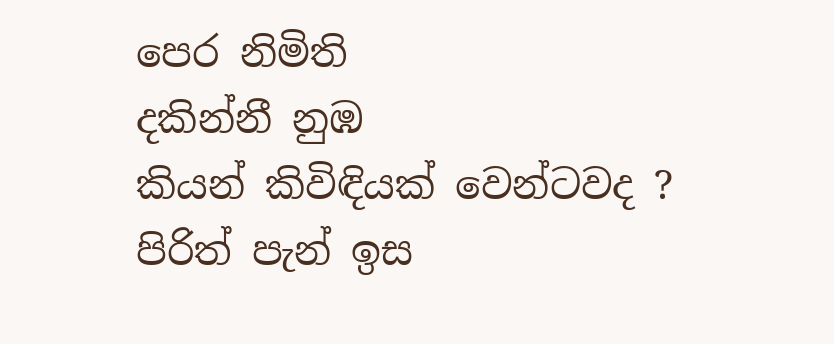පෙර නිමිති
දකින්නී නුඹ
කියන් කිවිඳියක් වෙන්ටවද ?
පිරිත් පැන් ඉස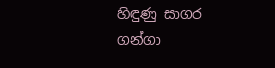හිඳුණු සාගර ගන්ගා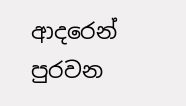ආදරෙන් පුරවන